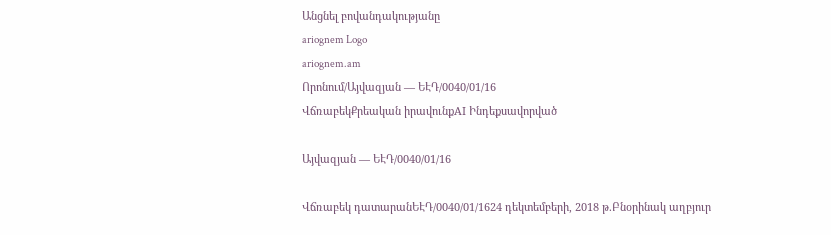Անցնել բովանդակությանը
ariognem Logo
ariognem.am
Որոնում/Այվազյան — ԵԷԴ/0040/01/16
ՎճռաբեկՔրեական իրավունքAI Ինդեքսավորված

Այվազյան — ԵԷԴ/0040/01/16

Վճռաբեկ դատարանԵԷԴ/0040/01/1624 դեկտեմբերի, 2018 թ.Բնօրինակ աղբյուր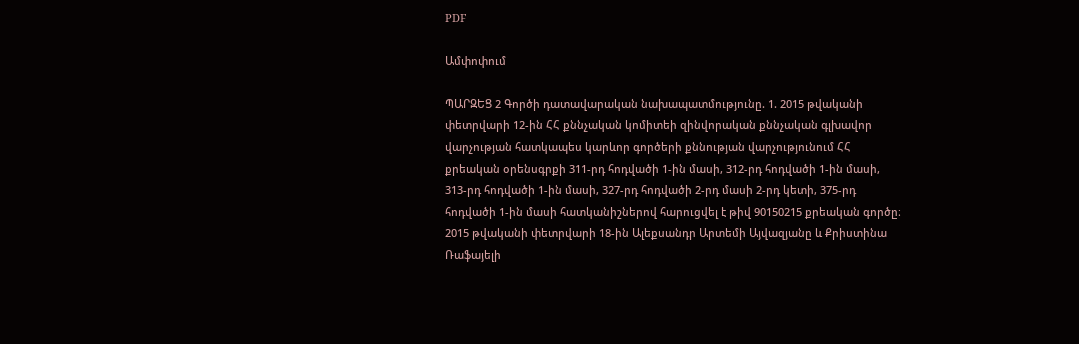PDF

Ամփոփում

ՊԱՐԶԵՑ 2 Գործի դատավարական նախապատմությունը. 1. 2015 թվականի փետրվարի 12-ին ՀՀ քննչական կոմիտեի զինվորական քննչական գլխավոր վարչության հատկապես կարևոր գործերի քննության վարչությունում ՀՀ քրեական օրենսգրքի 311-րդ հոդվածի 1-ին մասի, 312-րդ հոդվածի 1-ին մասի, 313-րդ հոդվածի 1-ին մասի, 327-րդ հոդվածի 2-րդ մասի 2-րդ կետի, 375-րդ հոդվածի 1-ին մասի հատկանիշներով հարուցվել է թիվ 90150215 քրեական գործը։ 2015 թվականի փետրվարի 18-ին Ալեքսանդր Արտեմի Այվազյանը և Քրիստինա Ռաֆայելի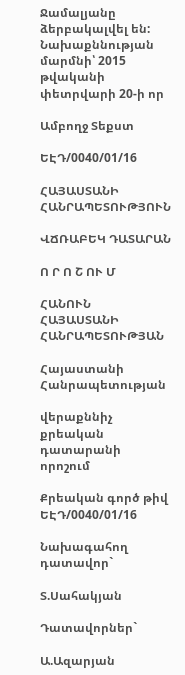Ջամալյանը ձերբակալվել են: Նախաքննության մարմնի՝ 2015 թվականի փետրվարի 20-ի որ

Ամբողջ Տեքստ

ԵԷԴ/0040/01/16

ՀԱՅԱՍՏԱՆԻ ՀԱՆՐԱՊԵՏՈՒԹՅՈՒՆ

ՎՃՌԱԲԵԿ ԴԱՏԱՐԱՆ

Ո Ր Ո Շ ՈՒ Մ

ՀԱՆՈՒՆ ՀԱՅԱՍՏԱՆԻ ՀԱՆՐԱՊԵՏՈՒԹՅԱՆ

Հայաստանի Հանրապետության

վերաքննիչ քրեական դատարանի որոշում

Քրեական գործ թիվ ԵԷԴ/0040/01/16

Նախագահող դատավոր`

Տ.Սահակյան

Դատավորներ`

Ա.Ազարյան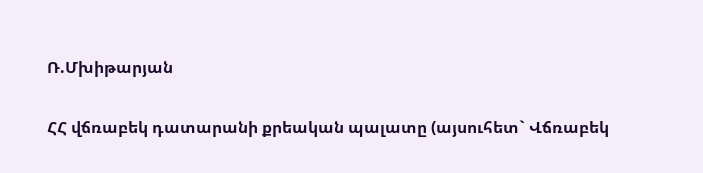Ռ.Մխիթարյան

ՀՀ վճռաբեկ դատարանի քրեական պալատը (այսուհետ` Վճռաբեկ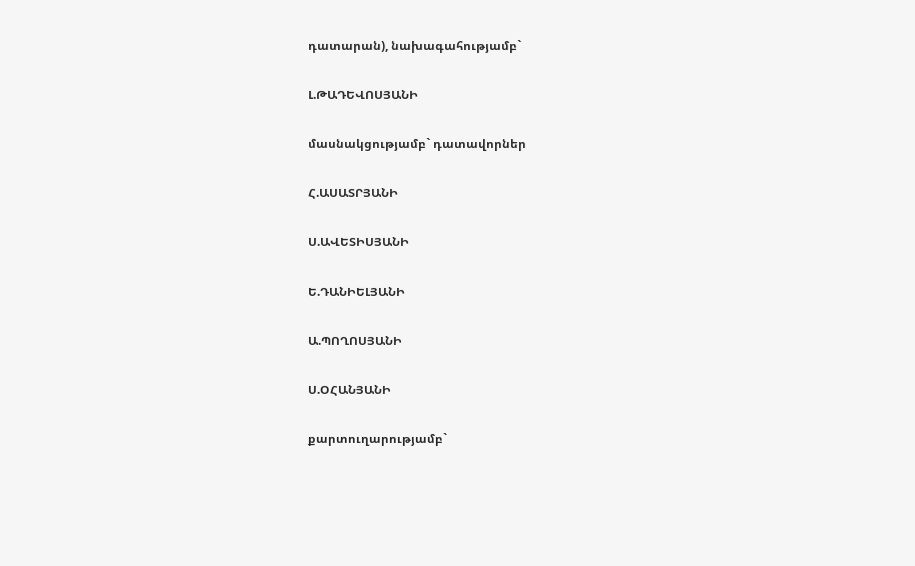դատարան), նախագահությամբ`

Լ.ԹԱԴԵՎՈՍՅԱՆԻ

մասնակցությամբ` դատավորներ

Հ.ԱՍԱՏՐՅԱՆԻ

Ս.ԱՎԵՏԻՍՅԱՆԻ

Ե.ԴԱՆԻԵԼՅԱՆԻ

Ա.ՊՈՂՈՍՅԱՆԻ

Ս.ՕՀԱՆՅԱՆԻ

քարտուղարությամբ`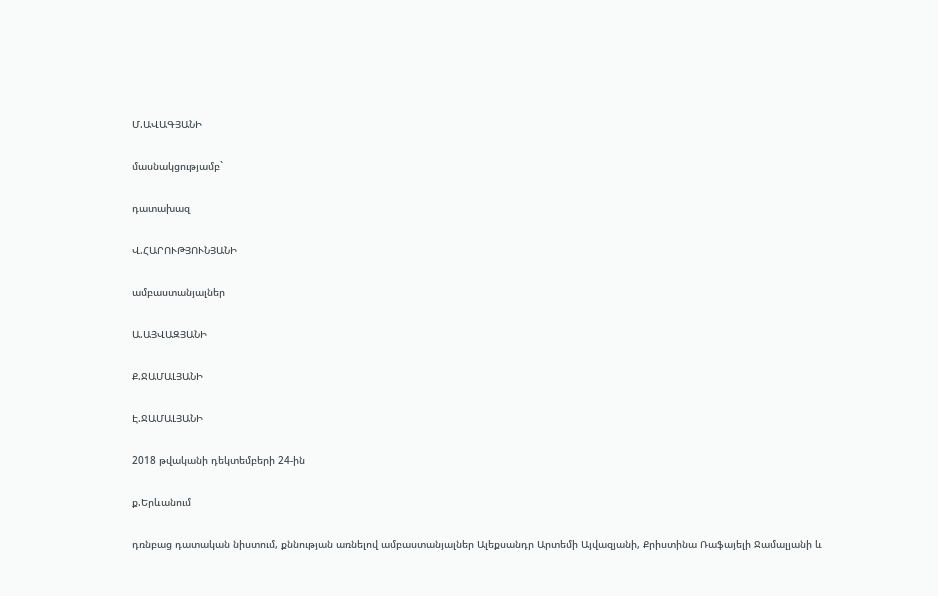Մ.ԱՎԱԳՅԱՆԻ

մասնակցությամբ`

դատախազ

Վ.ՀԱՐՈՒԹՅՈՒՆՅԱՆԻ

ամբաստանյալներ

Ա.ԱՅՎԱԶՅԱՆԻ

Ք.ՋԱՄԱԼՅԱՆԻ

Է.ՋԱՄԱԼՅԱՆԻ

2018 թվականի դեկտեմբերի 24-ին

ք.Երևանում

դռնբաց դատական նիստում, քննության առնելով ամբաստանյալներ Ալեքսանդր Արտեմի Այվազյանի, Քրիստինա Ռաֆայելի Ջամալյանի և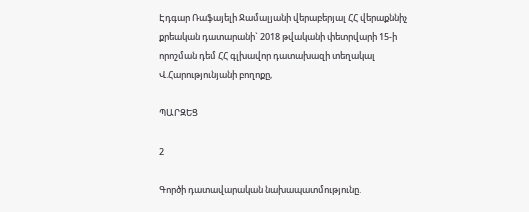Էդգար Ռաֆայելի Ջամալյանի վերաբերյալ ՀՀ վերաքննիչ քրեական դատարանի` 2018 թվականի փետրվարի 15-ի որոշման դեմ ՀՀ գլխավոր դատախազի տեղակալ Վ.Հարությունյանի բողոքը,

ՊԱՐԶԵՑ

2

Գործի դատավարական նախապատմությունը.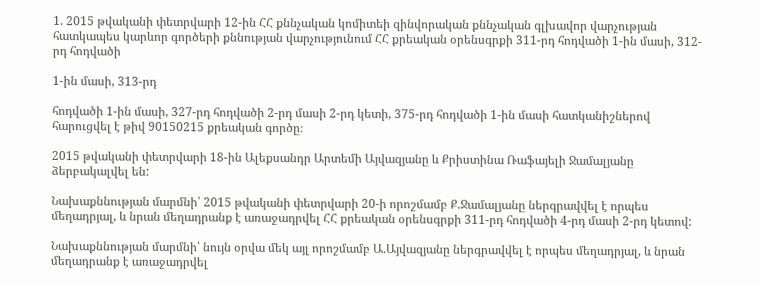1. 2015 թվականի փետրվարի 12-ին ՀՀ քննչական կոմիտեի զինվորական քննչական գլխավոր վարչության հատկապես կարևոր գործերի քննության վարչությունում ՀՀ քրեական օրենսգրքի 311-րդ հոդվածի 1-ին մասի, 312-րդ հոդվածի

1-ին մասի, 313-րդ

հոդվածի 1-ին մասի, 327-րդ հոդվածի 2-րդ մասի 2-րդ կետի, 375-րդ հոդվածի 1-ին մասի հատկանիշներով հարուցվել է թիվ 90150215 քրեական գործը։

2015 թվականի փետրվարի 18-ին Ալեքսանդր Արտեմի Այվազյանը և Քրիստինա Ռաֆայելի Ջամալյանը ձերբակալվել են:

Նախաքննության մարմնի՝ 2015 թվականի փետրվարի 20-ի որոշմամբ Ք.Ջամալյանը ներգրավվել է որպես մեղադրյալ, և նրան մեղադրանք է առաջադրվել ՀՀ քրեական օրենսգրքի 311-րդ հոդվածի 4-րդ մասի 2-րդ կետով:

Նախաքննության մարմնի՝ նույն օրվա մեկ այլ որոշմամբ Ա.Այվազյանը ներգրավվել է որպես մեղադրյալ, և նրան մեղադրանք է առաջադրվել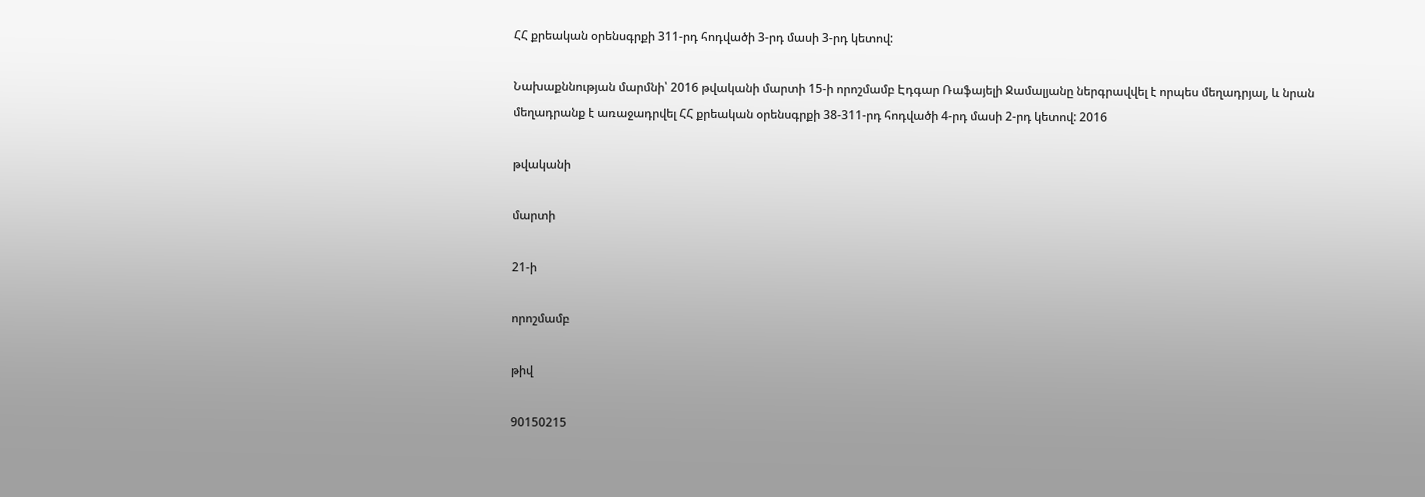ՀՀ քրեական օրենսգրքի 311-րդ հոդվածի 3-րդ մասի 3-րդ կետով:

Նախաքննության մարմնի՝ 2016 թվականի մարտի 15-ի որոշմամբ Էդգար Ռաֆայելի Ջամալյանը ներգրավվել է որպես մեղադրյալ, և նրան մեղադրանք է առաջադրվել ՀՀ քրեական օրենսգրքի 38-311-րդ հոդվածի 4-րդ մասի 2-րդ կետով: 2016

թվականի

մարտի

21-ի

որոշմամբ

թիվ

90150215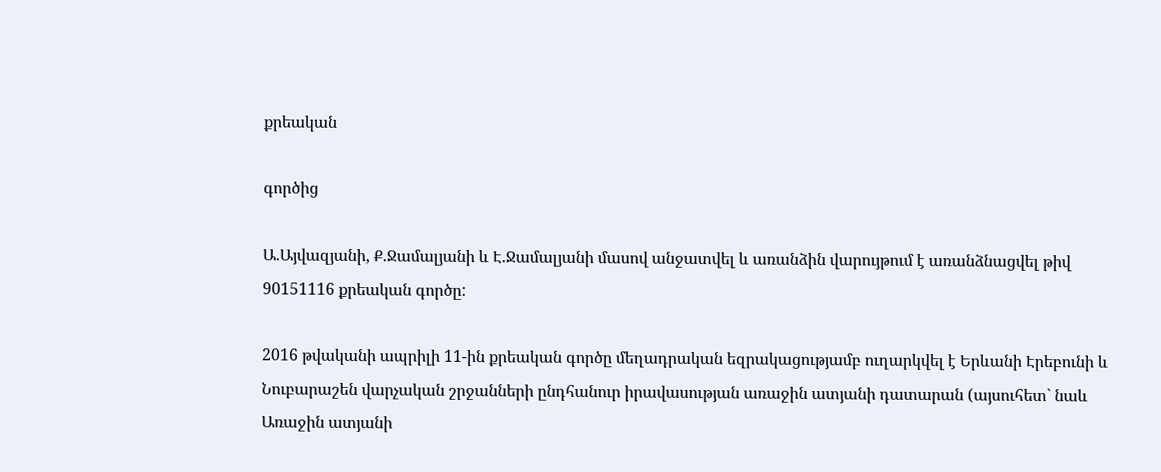քրեական

գործից

Ա.Այվազյանի, Ք.Ջամալյանի և Է.Ջամալյանի մասով անջատվել և առանձին վարույթում է առանձնացվել թիվ 90151116 քրեական գործը:

2016 թվականի ապրիլի 11-ին քրեական գործը մեղադրական եզրակացությամբ ուղարկվել է Երևանի Էրեբունի և Նուբարաշեն վարչական շրջանների ընդհանուր իրավասության առաջին ատյանի դատարան (այսուհետ` նաև Առաջին ատյանի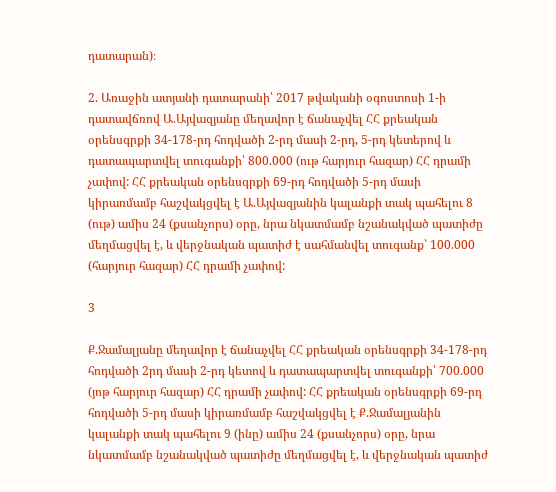դատարան)։

2. Առաջին ատյանի դատարանի՝ 2017 թվականի օգոստոսի 1-ի դատավճռով Ա.Այվազյանը մեղավոր է ճանաչվել ՀՀ քրեական օրենսգրքի 34-178-րդ հոդվածի 2-րդ մասի 2-րդ, 5-րդ կետերով և դատապարտվել տուգանքի՝ 800.000 (ութ հարյուր հազար) ՀՀ դրամի չափով: ՀՀ քրեական օրենսգրքի 69-րդ հոդվածի 5-րդ մասի կիրառմամբ հաշվակցվել է Ա.Այվազյանին կալանքի տակ պահելու 8 (ութ) ամիս 24 (քսանչորս) օրը, նրա նկատմամբ նշանակված պատիժը մեղմացվել է, և վերջնական պատիժ է սահմանվել տուգանք՝ 100.000 (հարյուր հազար) ՀՀ դրամի չափով:

3

Ք.Ջամալյանը մեղավոր է ճանաչվել ՀՀ քրեական օրենսգրքի 34-178-րդ հոդվածի 2րդ մասի 2-րդ կետով և դատապարտվել տուգանքի՝ 700.000 (յոթ հարյուր հազար) ՀՀ դրամի չափով: ՀՀ քրեական օրենսգրքի 69-րդ հոդվածի 5-րդ մասի կիրառմամբ հաշվակցվել է Ք.Ջամալյանին կալանքի տակ պահելու 9 (ինը) ամիս 24 (քսանչորս) օրը, նրա նկատմամբ նշանակված պատիժը մեղմացվել է, և վերջնական պատիժ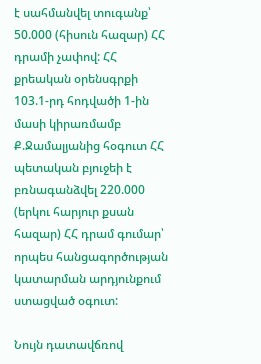է սահմանվել տուգանք՝ 50.000 (հիսուն հազար) ՀՀ դրամի չափով: ՀՀ քրեական օրենսգրքի 103.1-րդ հոդվածի 1-ին մասի կիրառմամբ Ք.Ջամալյանից հօգուտ ՀՀ պետական բյուջեի է բռնագանձվել 220.000 (երկու հարյուր քսան հազար) ՀՀ դրամ գումար՝ որպես հանցագործության կատարման արդյունքում ստացված օգուտ:

Նույն դատավճռով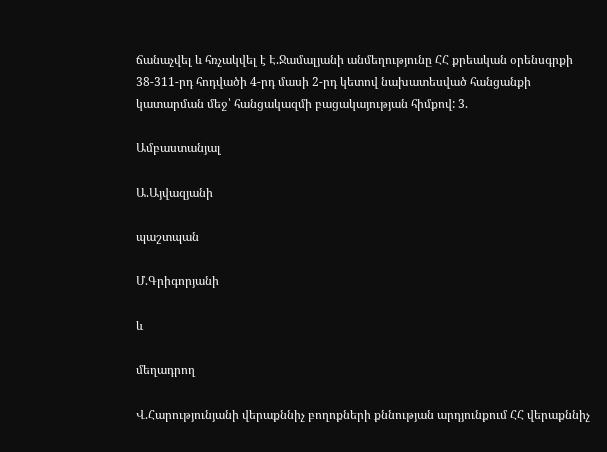ճանաչվել և հռչակվել է Է.Ջամալյանի անմեղությունը ՀՀ քրեական օրենսգրքի 38-311-րդ հոդվածի 4-րդ մասի 2-րդ կետով նախատեսված հանցանքի կատարման մեջ՝ հանցակազմի բացակայության հիմքով: 3.

Ամբաստանյալ

Ա.Այվազյանի

պաշտպան

Մ.Գրիգորյանի

և

մեղադրող

Վ.Հարությունյանի վերաքննիչ բողոքների քննության արդյունքում ՀՀ վերաքննիչ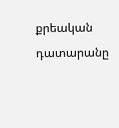քրեական դատարանը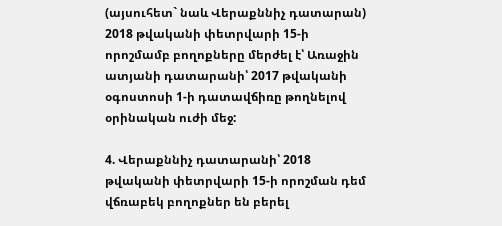(այսուհետ` նաև Վերաքննիչ դատարան) 2018 թվականի փետրվարի 15-ի որոշմամբ բողոքները մերժել է՝ Առաջին ատյանի դատարանի՝ 2017 թվականի օգոստոսի 1-ի դատավճիռը թողնելով օրինական ուժի մեջ:

4. Վերաքննիչ դատարանի՝ 2018 թվականի փետրվարի 15-ի որոշման դեմ վճռաբեկ բողոքներ են բերել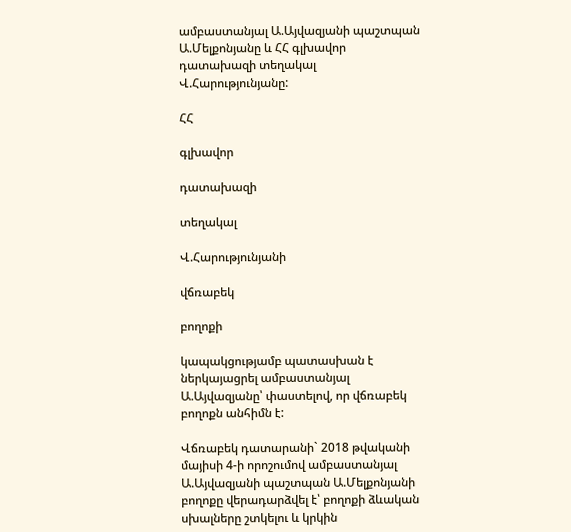ամբաստանյալ Ա.Այվազյանի պաշտպան Ա.Մելքոնյանը և ՀՀ գլխավոր դատախազի տեղակալ Վ.Հարությունյանը:

ՀՀ

գլխավոր

դատախազի

տեղակալ

Վ.Հարությունյանի

վճռաբեկ

բողոքի

կապակցությամբ պատասխան է ներկայացրել ամբաստանյալ Ա.Այվազյանը՝ փաստելով, որ վճռաբեկ բողոքն անհիմն է:

Վճռաբեկ դատարանի` 2018 թվականի մայիսի 4-ի որոշումով ամբաստանյալ Ա.Այվազյանի պաշտպան Ա.Մելքոնյանի բողոքը վերադարձվել է՝ բողոքի ձևական սխալները շտկելու և կրկին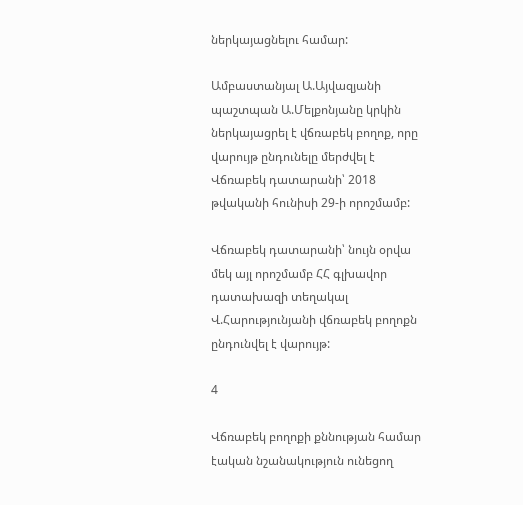ներկայացնելու համար:

Ամբաստանյալ Ա.Այվազյանի պաշտպան Ա.Մելքոնյանը կրկին ներկայացրել է վճռաբեկ բողոք, որը վարույթ ընդունելը մերժվել է Վճռաբեկ դատարանի՝ 2018 թվականի հունիսի 29-ի որոշմամբ:

Վճռաբեկ դատարանի՝ նույն օրվա մեկ այլ որոշմամբ ՀՀ գլխավոր դատախազի տեղակալ Վ.Հարությունյանի վճռաբեկ բողոքն ընդունվել է վարույթ:

4

Վճռաբեկ բողոքի քննության համար էական նշանակություն ունեցող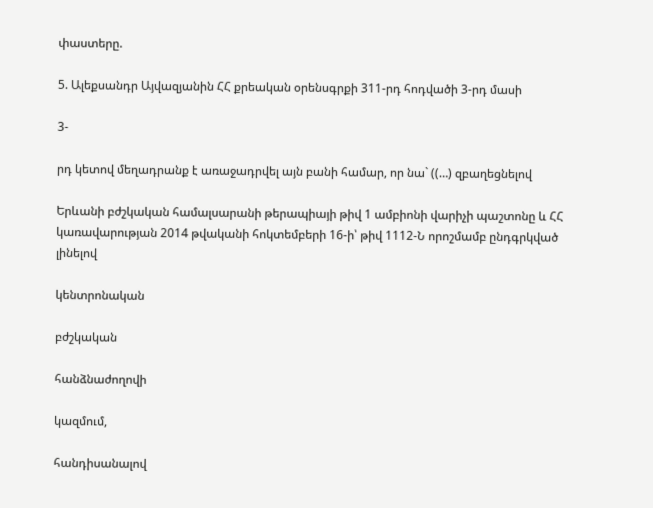փաստերը.

5. Ալեքսանդր Այվազյանին ՀՀ քրեական օրենսգրքի 311-րդ հոդվածի 3-րդ մասի

3-

րդ կետով մեղադրանք է առաջադրվել այն բանի համար, որ նա` ((…) զբաղեցնելով

Երևանի բժշկական համալսարանի թերապիայի թիվ 1 ամբիոնի վարիչի պաշտոնը և ՀՀ կառավարության 2014 թվականի հոկտեմբերի 16-ի՝ թիվ 1112-Ն որոշմամբ ընդգրկված լինելով

կենտրոնական

բժշկական

հանձնաժողովի

կազմում,

հանդիսանալով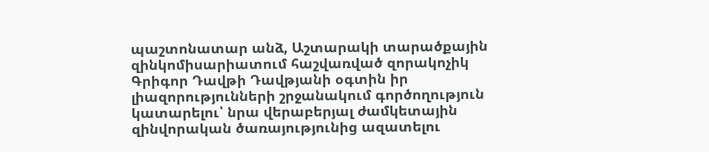պաշտոնատար անձ, Աշտարակի տարածքային զինկոմիսարիատում հաշվառված զորակոչիկ Գրիգոր Դավթի Դավթյանի օգտին իր լիազորությունների շրջանակում գործողություն կատարելու՝ նրա վերաբերյալ ժամկետային զինվորական ծառայությունից ազատելու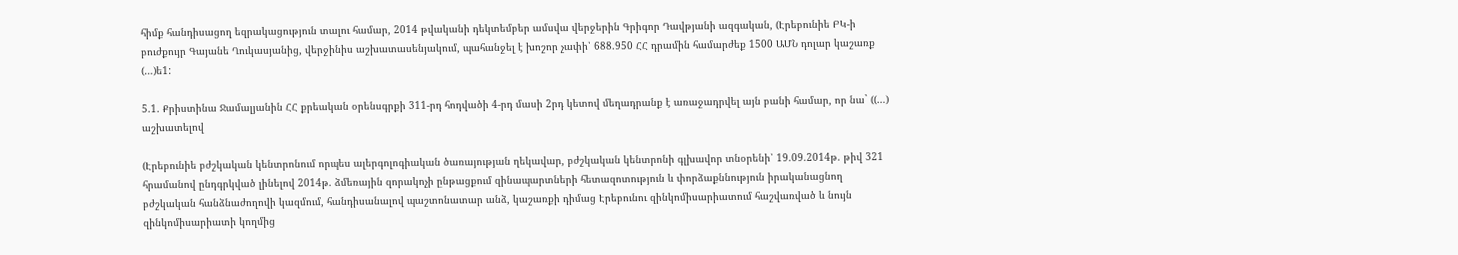հիմք հանդիսացող եզրակացություն տալու համար, 2014 թվականի դեկտեմբեր ամսվա վերջերին Գրիգոր Դավթյանի ազգական, (Էրեբունիե ԲԿ-ի բուժքույր Գայանե Ղուկասյանից, վերջինիս աշխատասենյակում, պահանջել է խոշոր չափի՝ 688.950 ՀՀ դրամին համարժեք 1500 ԱՄՆ դոլար կաշառք (…)ե1:

5.1. Քրիստինա Ջամալյանին ՀՀ քրեական օրենսգրքի 311-րդ հոդվածի 4-րդ մասի 2րդ կետով մեղադրանք է առաջադրվել այն բանի համար, որ նա` ((…) աշխատելով

(Էրեբունիե բժշկական կենտրոնում որպես ալերգոլոգիական ծառայության ղեկավար, բժշկական կենտրոնի գլխավոր տնօրենի՝ 19.09.2014թ. թիվ 321 հրամանով ընդգրկված լինելով 2014թ. ձմեռային զորակոչի ընթացքում զինապարտների հետազոտություն և փորձաքննություն իրականացնող բժշկական հանձնաժողովի կազմում, հանդիսանալով պաշտոնատար անձ, կաշառքի դիմաց Էրեբունու զինկոմիսարիատում հաշվառված և նույն զինկոմիսարիատի կողմից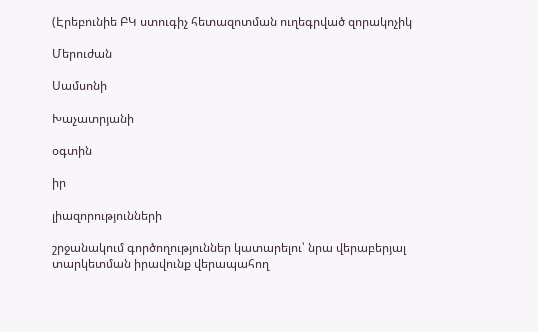(Էրեբունիե ԲԿ ստուգիչ հետազոտման ուղեգրված զորակոչիկ

Մերուժան

Սամսոնի

Խաչատրյանի

օգտին

իր

լիազորությունների

շրջանակում գործողություններ կատարելու՝ նրա վերաբերյալ տարկետման իրավունք վերապահող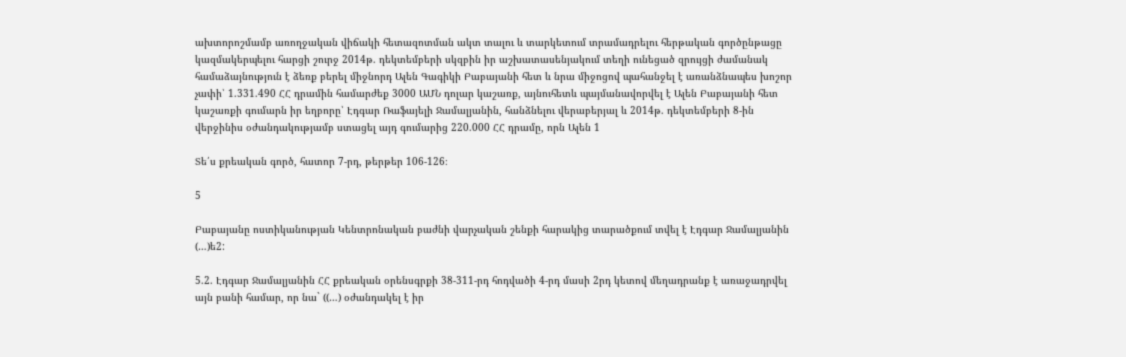ախտորոշմամբ առողջական վիճակի հետազոտման ակտ տալու և տարկետում տրամադրելու հերթական գործընթացը կազմակերպելու հարցի շուրջ 2014թ. դեկտեմբերի սկզբին իր աշխատասենյակում տեղի ունեցած զրույցի ժամանակ համաձայնություն է ձեռք բերել միջնորդ Ալեն Գագիկի Բաբայանի հետ և նրա միջոցով պահանջել է առանձնապես խոշոր չափի՝ 1.331.490 ՀՀ դրամին համարժեք 3000 ԱՄՆ դոլար կաշառք, այնուհետև պայմանավորվել է Ալեն Բաբայանի հետ կաշառքի գումարն իր եղբորը՝ Էդգար Ռաֆայելի Ջամալյանին, հանձնելու վերաբերյալ և 2014թ. դեկտեմբերի 8-ին վերջինիս օժանդակությամբ ստացել այդ գումարից 220.000 ՀՀ դրամը, որն Ալեն 1

Տե՛ս քրեական գործ, հատոր 7-րդ, թերթեր 106-126։

5

Բաբայանը ոստիկանության Կենտրոնական բաժնի վարչական շենքի հարակից տարածքում տվել է Էդգար Ջամալյանին (…)ե2:

5.2. Էդգար Ջամալյանին ՀՀ քրեական օրենսգրքի 38-311-րդ հոդվածի 4-րդ մասի 2րդ կետով մեղադրանք է առաջադրվել այն բանի համար, որ նա` ((…) օժանդակել է իր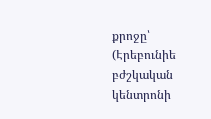քրոջը՝ (Էրեբունիե բժշկական կենտրոնի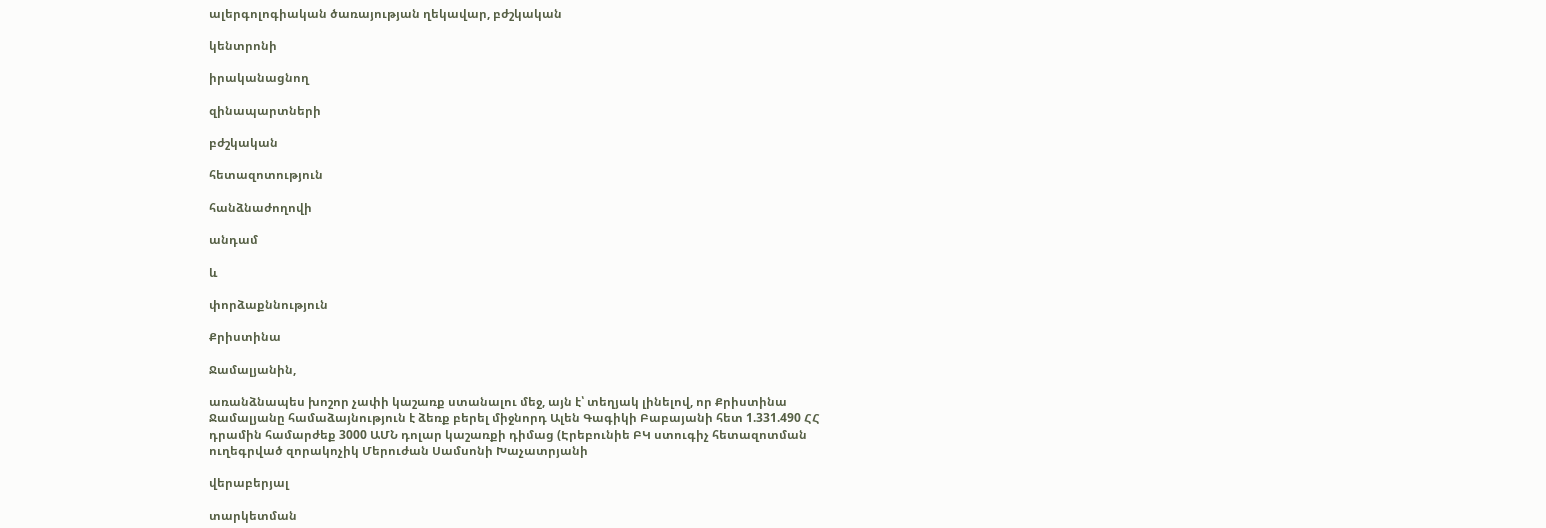ալերգոլոգիական ծառայության ղեկավար, բժշկական

կենտրոնի

իրականացնող

զինապարտների

բժշկական

հետազոտություն

հանձնաժողովի

անդամ

և

փորձաքննություն

Քրիստինա

Ջամալյանին,

առանձնապես խոշոր չափի կաշառք ստանալու մեջ, այն է՝ տեղյակ լինելով, որ Քրիստինա Ջամալյանը համաձայնություն է ձեռք բերել միջնորդ Ալեն Գագիկի Բաբայանի հետ 1.331.490 ՀՀ դրամին համարժեք 3000 ԱՄՆ դոլար կաշառքի դիմաց (Էրեբունիե ԲԿ ստուգիչ հետազոտման ուղեգրված զորակոչիկ Մերուժան Սամսոնի Խաչատրյանի

վերաբերյալ

տարկետման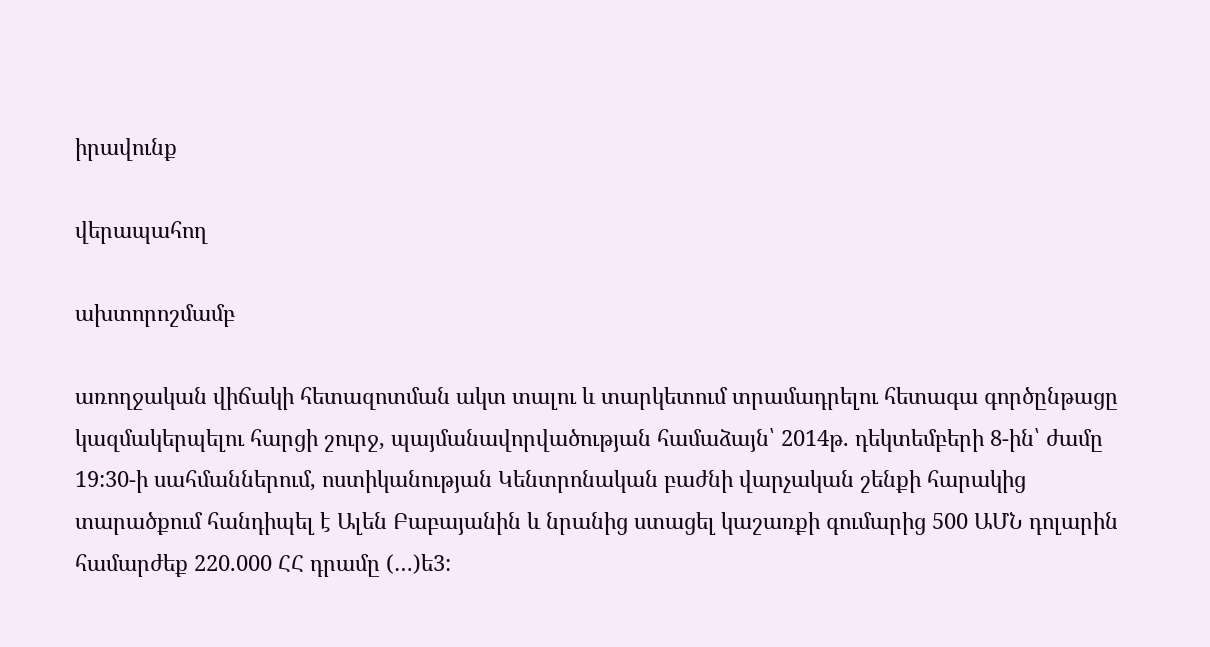իրավունք

վերապահող

ախտորոշմամբ

առողջական վիճակի հետազոտման ակտ տալու և տարկետում տրամադրելու հետագա գործընթացը կազմակերպելու հարցի շուրջ, պայմանավորվածության համաձայն՝ 2014թ. դեկտեմբերի 8-ին՝ ժամը 19:30-ի սահմաններում, ոստիկանության Կենտրոնական բաժնի վարչական շենքի հարակից տարածքում հանդիպել է Ալեն Բաբայանին և նրանից ստացել կաշառքի գումարից 500 ԱՄՆ դոլարին համարժեք 220.000 ՀՀ դրամը (…)ե3: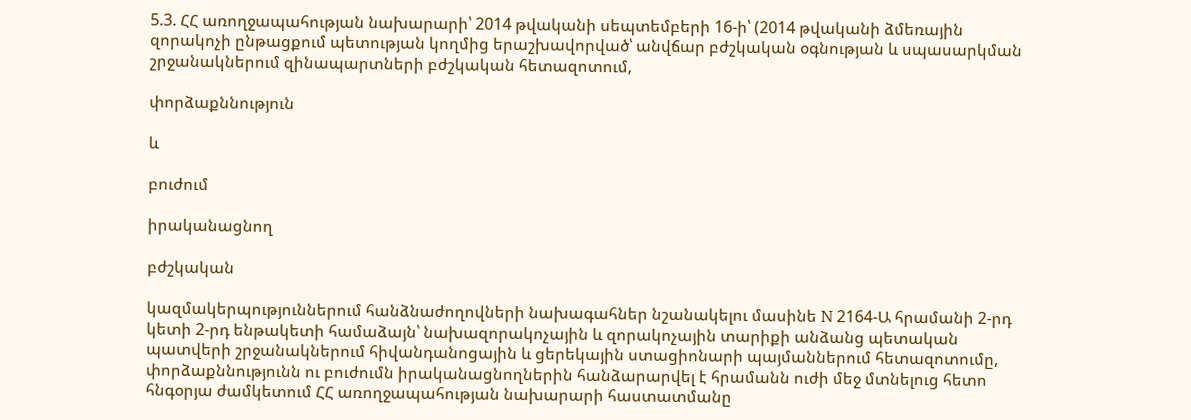5.3. ՀՀ առողջապահության նախարարի՝ 2014 թվականի սեպտեմբերի 16-ի՝ (2014 թվականի ձմեռային զորակոչի ընթացքում պետության կողմից երաշխավորված՝ անվճար բժշկական օգնության և սպասարկման շրջանակներում զինապարտների բժշկական հետազոտում,

փորձաքննություն

և

բուժում

իրականացնող

բժշկական

կազմակերպություններում հանձնաժողովների նախագահներ նշանակելու մասինե N 2164-Ա հրամանի 2-րդ կետի 2-րդ ենթակետի համաձայն՝ նախազորակոչային և զորակոչային տարիքի անձանց պետական պատվերի շրջանակներում հիվանդանոցային և ցերեկային ստացիոնարի պայմաններում հետազոտումը, փորձաքննությունն ու բուժումն իրականացնողներին հանձարարվել է հրամանն ուժի մեջ մտնելուց հետո հնգօրյա ժամկետում ՀՀ առողջապահության նախարարի հաստատմանը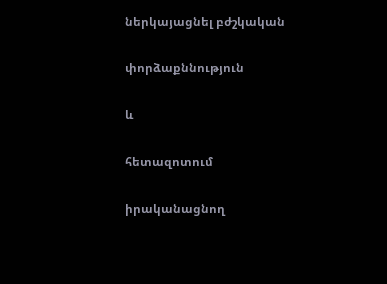ներկայացնել բժշկական

փորձաքննություն

և

հետազոտում

իրականացնող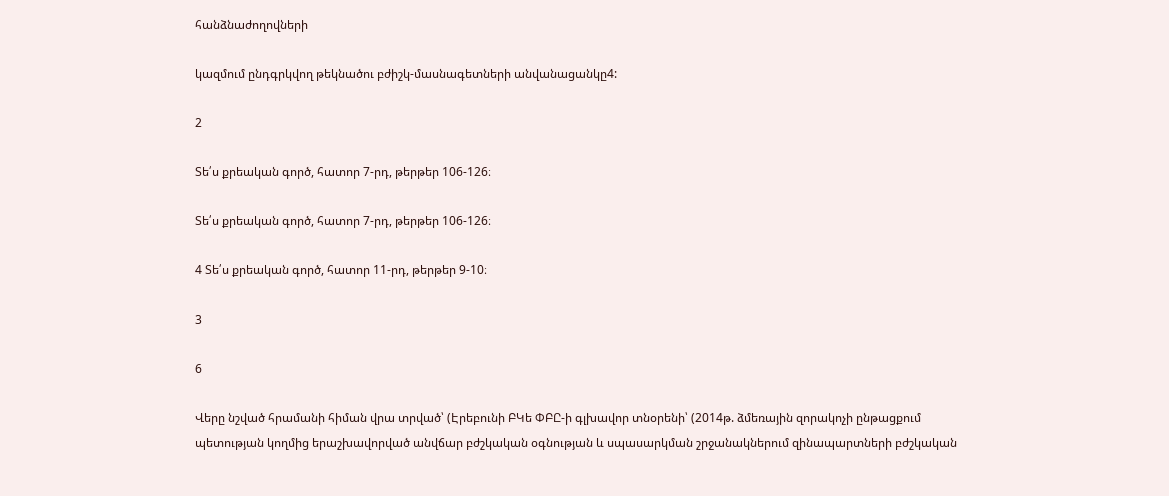հանձնաժողովների

կազմում ընդգրկվող թեկնածու բժիշկ-մասնագետների անվանացանկը4:

2

Տե՛ս քրեական գործ, հատոր 7-րդ, թերթեր 106-126։

Տե՛ս քրեական գործ, հատոր 7-րդ, թերթեր 106-126։

4 Տե՛ս քրեական գործ, հատոր 11-րդ, թերթեր 9-10։

3

6

Վերը նշված հրամանի հիման վրա տրված՝ (Էրեբունի ԲԿե ՓԲԸ-ի գլխավոր տնօրենի՝ (2014թ. ձմեռային զորակոչի ընթացքում պետության կողմից երաշխավորված անվճար բժշկական օգնության և սպասարկման շրջանակներում զինապարտների բժշկական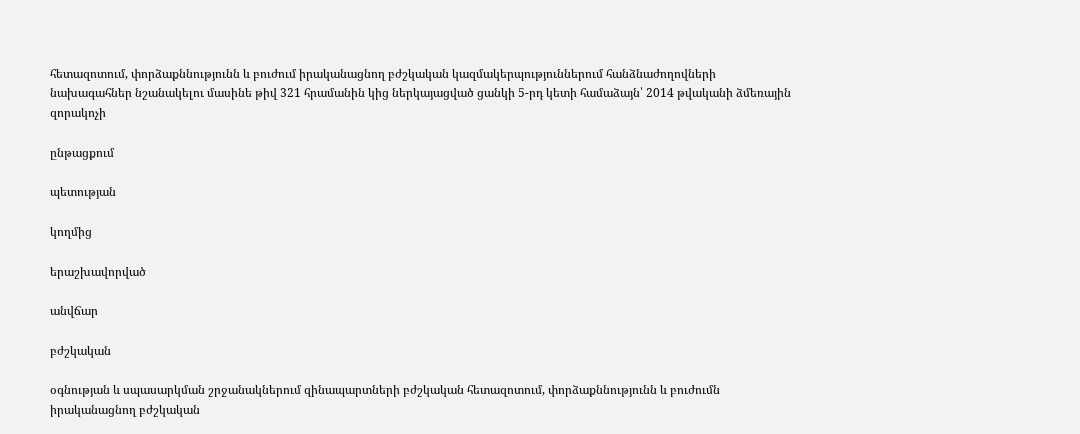հետազոտում, փորձաքննությունն և բուժում իրականացնող բժշկական կազմակերպություններում հանձնաժողովների նախագահներ նշանակելու մասինե թիվ 321 հրամանին կից ներկայացված ցանկի 5-րդ կետի համաձայն՝ 2014 թվականի ձմեռային զորակոչի

ընթացքում

պետության

կողմից

երաշխավորված

անվճար

բժշկական

օգնության և սպասարկման շրջանակներում զինապարտների բժշկական հետազոտում, փորձաքննությունն և բուժումն իրականացնող բժշկական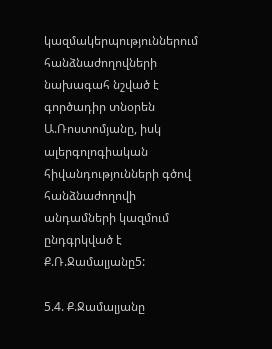կազմակերպություններում հանձնաժողովների նախագահ նշված է գործադիր տնօրեն Ա.Ռոստոմյանը, իսկ ալերգոլոգիական հիվանդությունների գծով հանձնաժողովի անդամների կազմում ընդգրկված է Ք.Ռ.Ջամալյանը5:

5.4. Ք.Ջամալյանը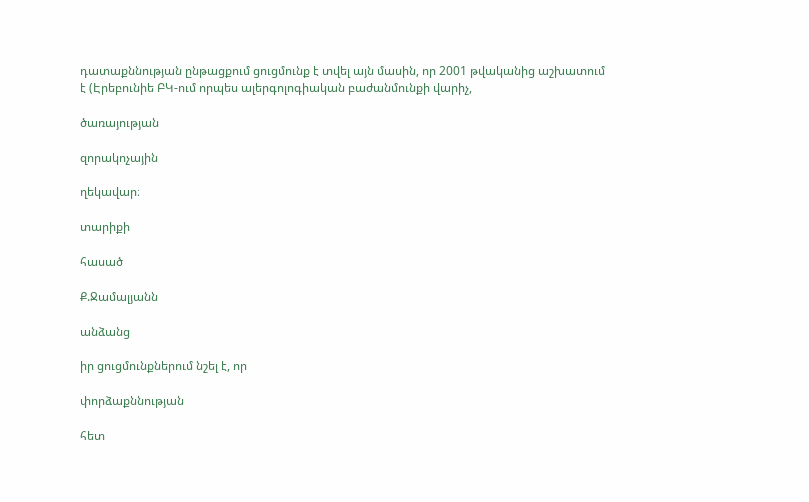դատաքննության ընթացքում ցուցմունք է տվել այն մասին, որ 2001 թվականից աշխատում է (Էրեբունիե ԲԿ-ում որպես ալերգոլոգիական բաժանմունքի վարիչ,

ծառայության

զորակոչային

ղեկավար։

տարիքի

հասած

Ք.Ջամալյանն

անձանց

իր ցուցմունքներում նշել է, որ

փորձաքննության

հետ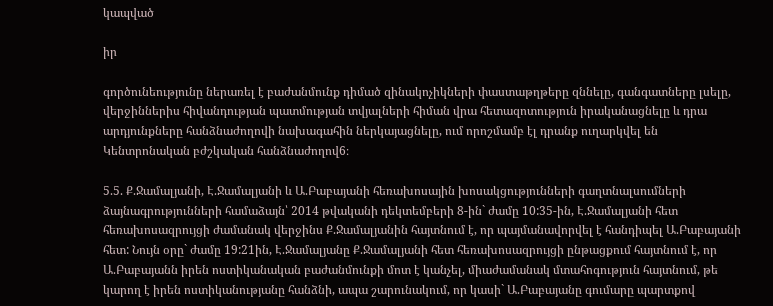կապված

իր

գործունեությունը ներառել է բաժանմունք դիմած զինակոչիկների փաստաթղթերը զննելը, գանգատները լսելը, վերջիններիս հիվանդության պատմության տվյալների հիման վրա հետազոտություն իրականացնելը և դրա արդյունքները հանձնաժողովի նախագահին ներկայացնելը, ում որոշմամբ էլ դրանք ուղարկվել են Կենտրոնական բժշկական հանձնաժողով6։

5.5. Ք.Ջամալյանի, Է.Ջամալյանի և Ա.Բաբայանի հեռախոսային խոսակցությունների գաղտնալսումների ձայնագրությունների համաձայն՝ 2014 թվականի դեկտեմբերի 8-ին` ժամը 10:35-ին, Է.Ջամալյանի հետ հեռախոսազրույցի ժամանակ վերջինս Ք.Ջամալյանին հայտնում է, որ պայմանավորվել է հանդիպել Ա.Բաբայանի հետ: Նույն օրը` ժամը 19:21ին, Է.Ջամալյանը Ք.Ջամալյանի հետ հեռախոսազրույցի ընթացքում հայտնում է, որ Ա.Բաբայանն իրեն ոստիկանական բաժանմունքի մոտ է կանչել, միաժամանակ մտահոգություն հայտնում, թե կարող է իրեն ոստիկանությանը հանձնի, ապա շարունակում, որ կասի` Ա.Բաբայանը գումարը պարտքով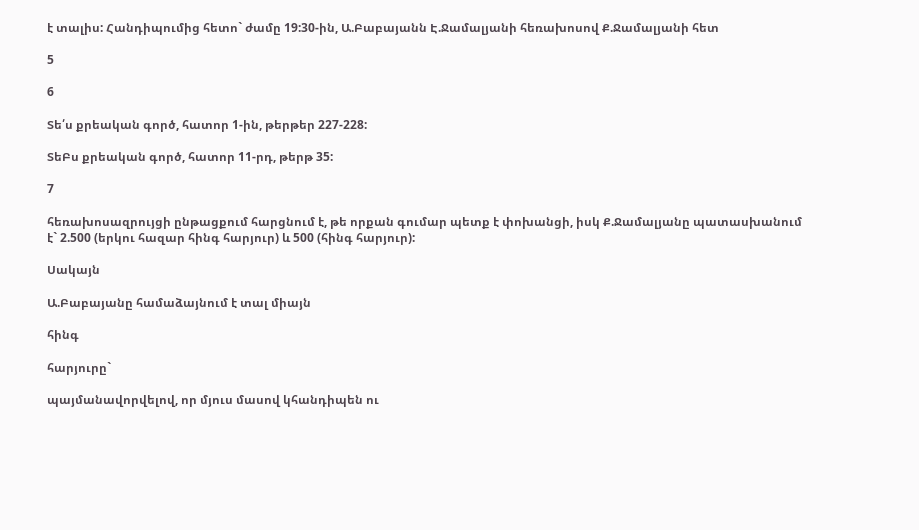է տալիս: Հանդիպումից հետո` ժամը 19:30-ին, Ա.Բաբայանն Է.Ջամալյանի հեռախոսով Ք.Ջամալյանի հետ

5

6

Տե՛ս քրեական գործ, հատոր 1-ին, թերթեր 227-228:

ՏեԲս քրեական գործ, հատոր 11-րդ, թերթ 35:

7

հեռախոսազրույցի ընթացքում հարցնում է, թե որքան գումար պետք է փոխանցի, իսկ Ք.Ջամալյանը պատասխանում է` 2.500 (երկու հազար հինգ հարյուր) և 500 (հինգ հարյուր):

Սակայն

Ա.Բաբայանը համաձայնում է տալ միայն

հինգ

հարյուրը`

պայմանավորվելով, որ մյուս մասով կհանդիպեն ու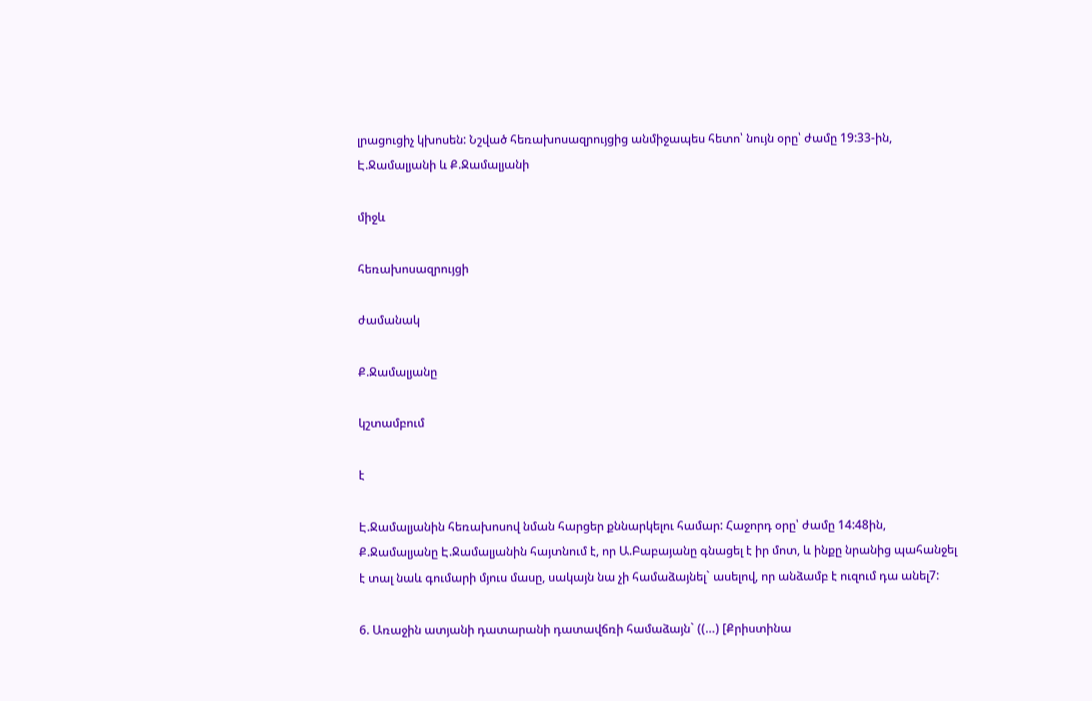լրացուցիչ կխոսեն: Նշված հեռախոսազրույցից անմիջապես հետո՝ նույն օրը՝ ժամը 19:33-ին, Է.Ջամալյանի և Ք.Ջամալյանի

միջև

հեռախոսազրույցի

ժամանակ

Ք.Ջամալյանը

կշտամբում

է

Է.Ջամալյանին հեռախոսով նման հարցեր քննարկելու համար: Հաջորդ օրը՝ ժամը 14:48ին, Ք.Ջամալյանը Է.Ջամալյանին հայտնում է, որ Ա.Բաբայանը գնացել է իր մոտ, և ինքը նրանից պահանջել է տալ նաև գումարի մյուս մասը, սակայն նա չի համաձայնել` ասելով, որ անձամբ է ուզում դա անել7:

6. Առաջին ատյանի դատարանի դատավճռի համաձայն` ((…) [Քրիստինա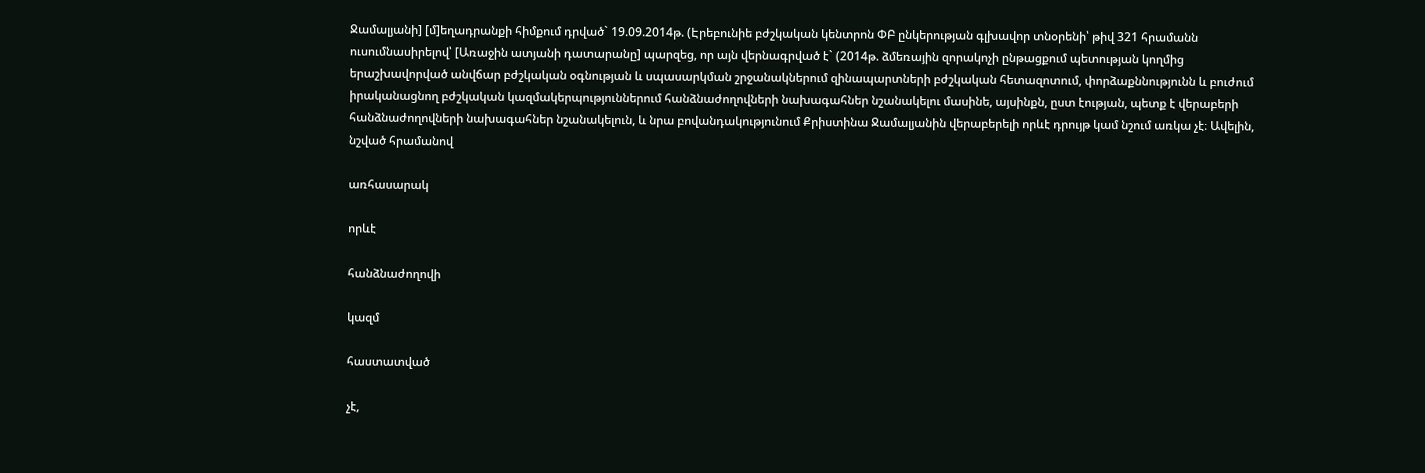Ջամալյանի] [մ]եղադրանքի հիմքում դրված` 19.09.2014թ. (Էրեբունիե բժշկական կենտրոն ՓԲ ընկերության գլխավոր տնօրենի՝ թիվ 321 հրամանն ուսումնասիրելով՝ [Առաջին ատյանի դատարանը] պարզեց, որ այն վերնագրված է` (2014թ. ձմեռային զորակոչի ընթացքում պետության կողմից երաշխավորված անվճար բժշկական օգնության և սպասարկման շրջանակներում զինապարտների բժշկական հետազոտում, փորձաքննությունն և բուժում իրականացնող բժշկական կազմակերպություններում հանձնաժողովների նախագահներ նշանակելու մասինե, այսինքն, ըստ էության, պետք է վերաբերի հանձնաժողովների նախագահներ նշանակելուն, և նրա բովանդակությունում Քրիստինա Ջամալյանին վերաբերելի որևէ դրույթ կամ նշում առկա չէ։ Ավելին, նշված հրամանով

առհասարակ

որևէ

հանձնաժողովի

կազմ

հաստատված

չէ,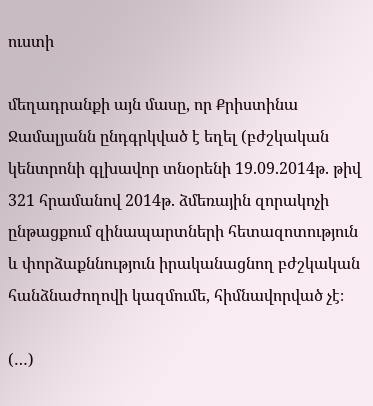ուստի

մեղադրանքի այն մասը, որ Քրիստինա Ջամալյանն ընդգրկված է եղել (բժշկական կենտրոնի գլխավոր տնօրենի 19.09.2014թ. թիվ 321 հրամանով 2014թ. ձմեռային զորակոչի ընթացքում զինապարտների հետազոտություն և փորձաքննություն իրականացնող բժշկական հանձնաժողովի կազմումե, հիմնավորված չէ։

(…)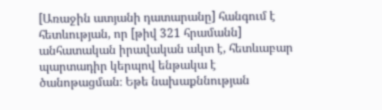[Առաջին ատյանի դատարանը] հանգում է հետևության, որ [թիվ 321 հրամանն] անհատական իրավական ակտ է, հետևաբար պարտադիր կերպով ենթակա է ծանոթացման։ Եթե նախաքննության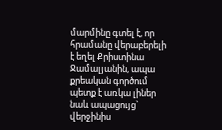մարմինը գտել է, որ հրամանը վերաբերելի է եղել Քրիստինա Ջամալյանին, ապա քրեական գործում պետք է առկա լիներ նաև ապացույց` վերջինիս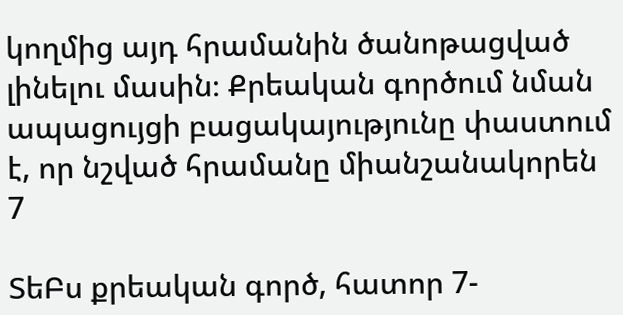կողմից այդ հրամանին ծանոթացված լինելու մասին։ Քրեական գործում նման ապացույցի բացակայությունը փաստում է, որ նշված հրամանը միանշանակորեն 7

ՏեԲս քրեական գործ, հատոր 7-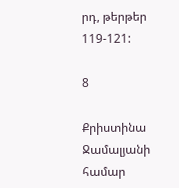րդ, թերթեր 119-121:

8

Քրիստինա Ջամալյանի համար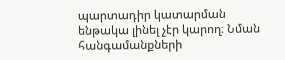պարտադիր կատարման ենթակա լինել չէր կարող։ Նման հանգամանքների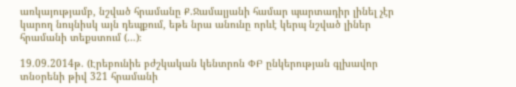առկայությամբ, նշված հրամանը Ք.Ջամալյանի համար պարտադիր լինել չէր կարող նույնիսկ այն դեպքում, եթե նրա անունը որևէ կերպ նշված լիներ հրամանի տեքստում (…)։

19.09.2014թ. (Էրեբունիե բժշկական կենտրոն ՓԲ ընկերության գլխավոր տնօրենի թիվ 321 հրամանի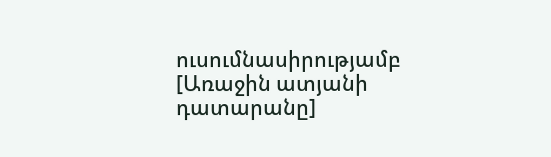ուսումնասիրությամբ [Առաջին ատյանի դատարանը]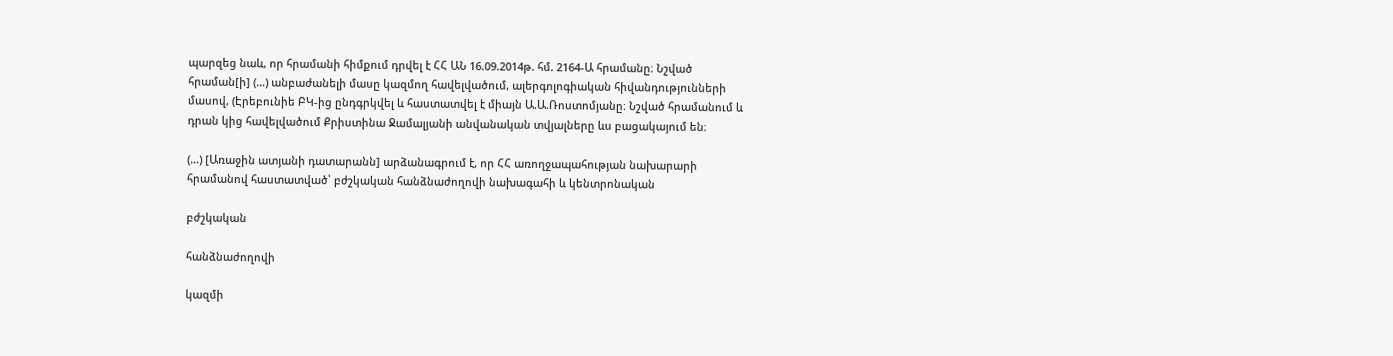պարզեց նաև, որ հրամանի հիմքում դրվել է ՀՀ ԱՆ 16.09.2014թ. հմ. 2164-Ա հրամանը։ Նշված հրաման[ի] (…) անբաժանելի մասը կազմող հավելվածում, ալերգոլոգիական հիվանդությունների մասով, (Էրեբունիե ԲԿ-ից ընդգրկվել և հաստատվել է միայն Ա.Ա.Ռոստոմյանը։ Նշված հրամանում և դրան կից հավելվածում Քրիստինա Ջամալյանի անվանական տվյալները ևս բացակայում են։

(…) [Առաջին ատյանի դատարանն] արձանագրում է, որ ՀՀ առողջապահության նախարարի հրամանով հաստատված՝ բժշկական հանձնաժողովի նախագահի և կենտրոնական

բժշկական

հանձնաժողովի

կազմի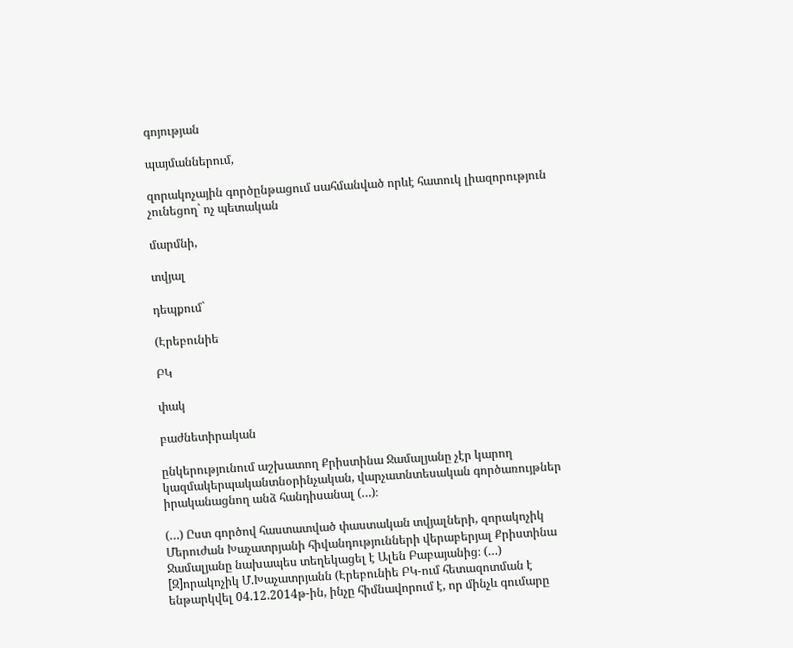գոյության

պայմաններում,

զորակոչային գործընթացում սահմանված որևէ հատուկ լիազորություն չունեցող` ոչ պետական

մարմնի,

տվյալ

դեպքում`

(Էրեբունիե

ԲԿ

փակ

բաժնետիրական

ընկերությունում աշխատող Քրիստինա Ջամալյանը չէր կարող կազմակերպականտնօրինչական, վարչատնտեսական գործառույթներ իրականացնող անձ հանդիսանալ (…)։

(…) Ըստ գործով հաստատված փաստական տվյալների, զորակոչիկ Մերուժան Խաչատրյանի հիվանդությունների վերաբերյալ Քրիստինա Ջամալյանը նախապես տեղեկացել է Ալեն Բաբայանից։ (…) [Զ]որակոչիկ Մ.Խաչատրյանն (Էրեբունիե ԲԿ-ում հետազոտման է ենթարկվել 04.12.2014թ-ին, ինչը հիմնավորում է, որ մինչև գումարը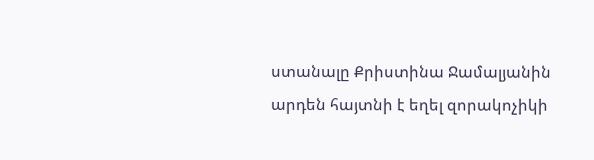ստանալը Քրիստինա Ջամալյանին արդեն հայտնի է եղել զորակոչիկի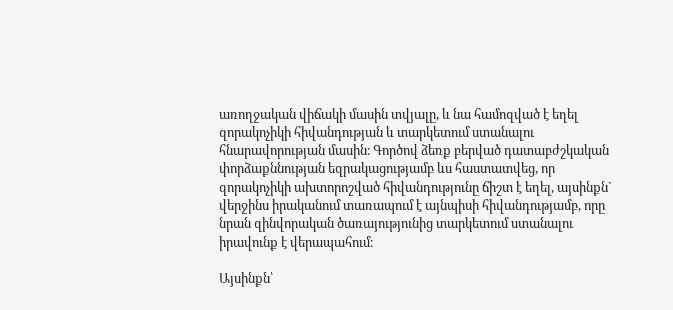առողջական վիճակի մասին տվյալը, և նա համոզված է եղել զորակոչիկի հիվանդության և տարկետում ստանալու հնարավորության մասին։ Գործով ձեռք բերված դատաբժշկական փորձաքննության եզրակացությամբ ևս հաստատվեց, որ զորակոչիկի ախտորոշված հիվանդությունը ճիշտ է եղել, այսինքն` վերջինս իրականում տառապում է այնպիսի հիվանդությամբ, որը նրան զինվորական ծառայությունից տարկետում ստանալու իրավունք է վերապահում։

Այսինքն՝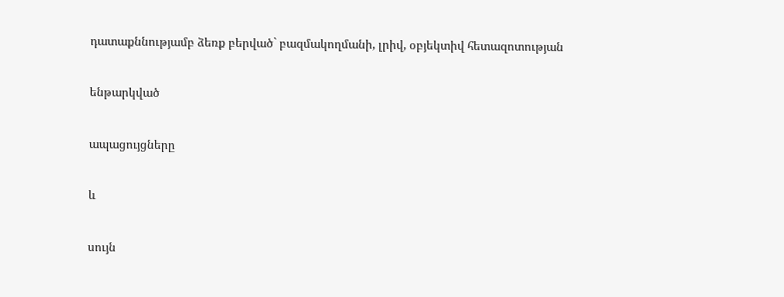դատաքննությամբ ձեռք բերված` բազմակողմանի, լրիվ, օբյեկտիվ հետազոտության

ենթարկված

ապացույցները

և

սույն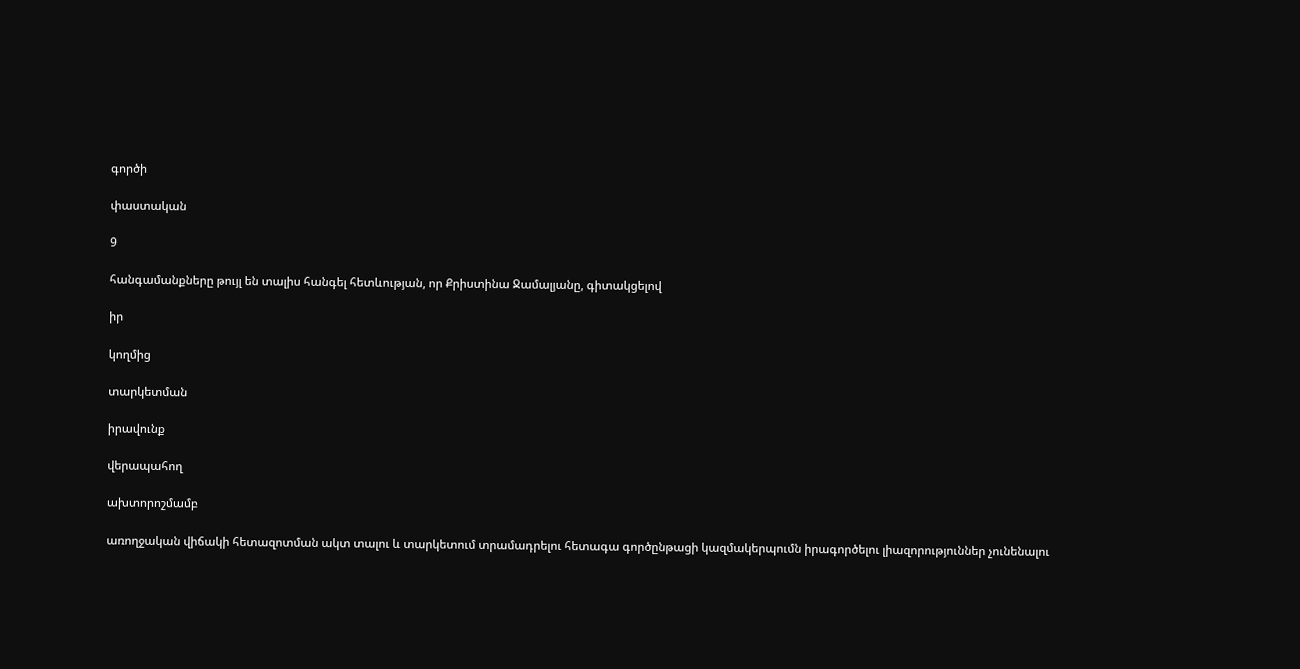գործի

փաստական

9

հանգամանքները թույլ են տալիս հանգել հետևության, որ Քրիստինա Ջամալյանը, գիտակցելով

իր

կողմից

տարկետման

իրավունք

վերապահող

ախտորոշմամբ

առողջական վիճակի հետազոտման ակտ տալու և տարկետում տրամադրելու հետագա գործընթացի կազմակերպումն իրագործելու լիազորություններ չունենալու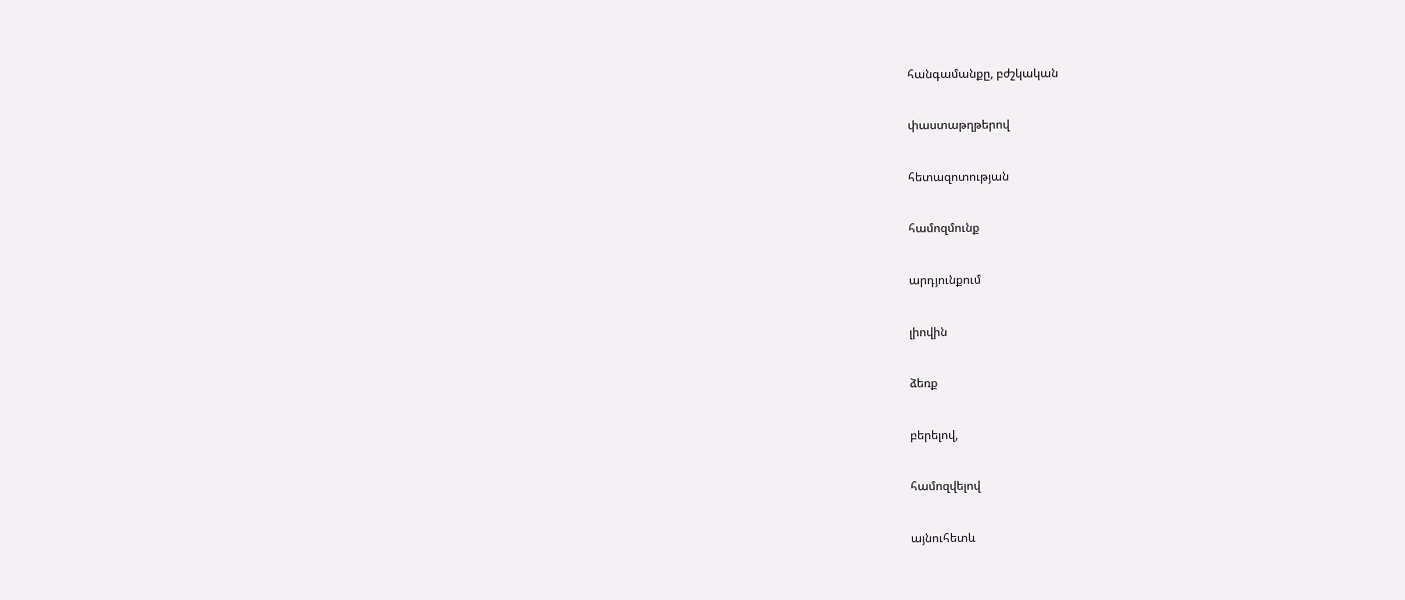հանգամանքը, բժշկական

փաստաթղթերով

հետազոտության

համոզմունք

արդյունքում

լիովին

ձեռք

բերելով,

համոզվելով

այնուհետև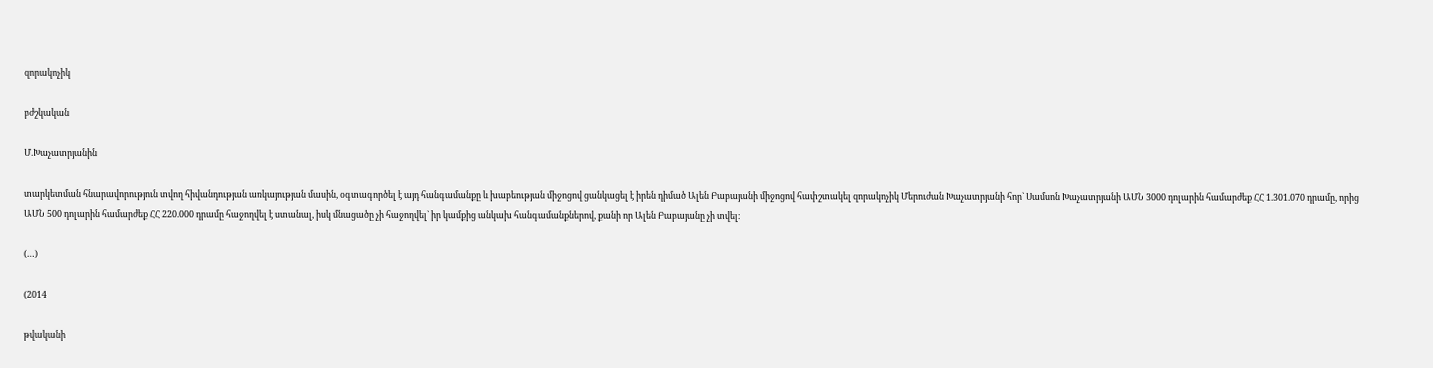զորակոչիկ

բժշկական

Մ.Խաչատրյանին

տարկետման հնարավորություն տվող հիվանդության առկայության մասին, օգտագործել է այդ հանգամանքը և խաբեության միջոցով ցանկացել է իրեն դիմած Ալեն Բաբայանի միջոցով հափշտակել զորակոչիկ Մերուժան Խաչատրյանի հոր` Սամսոն Խաչատրյանի ԱՄՆ 3000 դոլարին համարժեք ՀՀ 1.301.070 դրամը, որից ԱՄՆ 500 դոլարին համարժեք ՀՀ 220.000 դրամը հաջողվել է ստանալ, իսկ մնացածը չի հաջողվել` իր կամքից անկախ հանգամանքներով, քանի որ Ալեն Բաբայանը չի տվել։

(…)

(2014

թվականի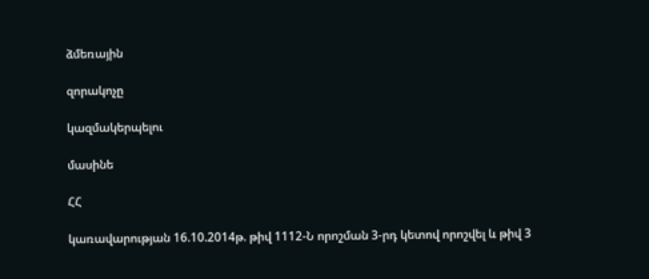ձմեռային

զորակոչը

կազմակերպելու

մասինե

ՀՀ

կառավարության 16.10.2014թ. թիվ 1112-Ն որոշման 3-րդ կետով որոշվել և թիվ 3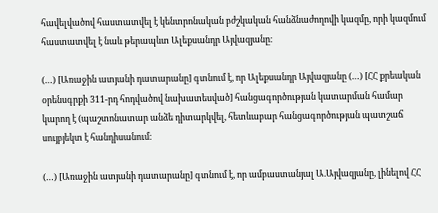հավելվածով հաստատվել է կենտրոնական բժշկական հանձնաժողովի կազմը, որի կազմում հաստատվել է նաև թերապևտ Ալեքսանդր Այվազյանը։

(…) [Առաջին ատյանի դատարանը] գտնում է, որ Ալեքսանդր Այվազյանը (…) [ՀՀ քրեական օրենսգրքի 311-րդ հոդվածով նախատեսված] հանցագործության կատարման համար կարող է (պաշտոնատար անձե դիտարկվել, հետևաբար հանցագործության պատշաճ սույբյեկտ է հանդիսանում։

(…) [Առաջին ատյանի դատարանը] գտնում է, որ ամբաստանյալ Ա.Այվազյանը, լինելով ՀՀ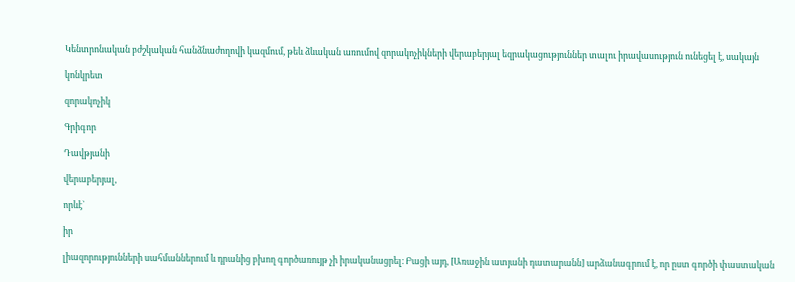Կենտրոնական բժշկական հանձնաժողովի կազմում, թեև ձևական առումով զորակոչիկների վերաբերյալ եզրակացություններ տալու իրավասություն ունեցել է, սակայն

կոնկրետ

զորակոչիկ

Գրիգոր

Դավթյանի

վերաբերյալ,

որևէ`

իր

լիազորությունների սահմաններում և դրանից բխող գործառույթ չի իրականացրել։ Բացի այդ, [Առաջին ատյանի դատարանն] արձանագրում է, որ ըստ գործի փաստական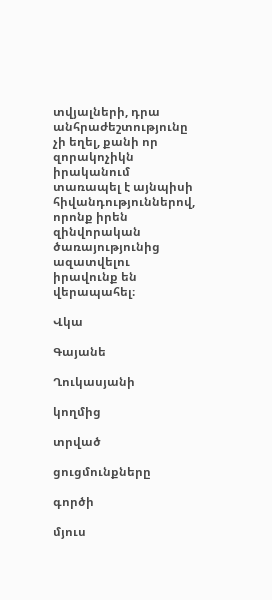տվյալների, դրա անհրաժեշտությունը չի եղել, քանի որ զորակոչիկն իրականում տառապել է այնպիսի հիվանդություններով, որոնք իրեն զինվորական ծառայությունից ազատվելու իրավունք են վերապահել։

Վկա

Գայանե

Ղուկասյանի

կողմից

տրված

ցուցմունքները

գործի

մյուս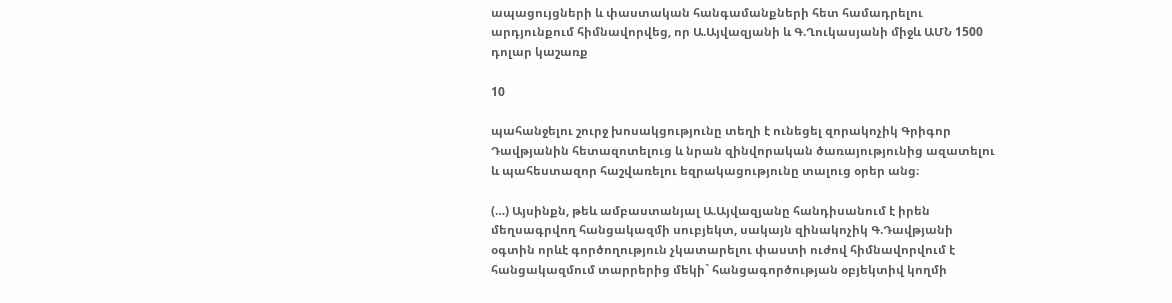ապացույցների և փաստական հանգամանքների հետ համադրելու արդյունքում հիմնավորվեց, որ Ա.Այվազյանի և Գ.Ղուկասյանի միջև ԱՄՆ 1500 դոլար կաշառք

10

պահանջելու շուրջ խոսակցությունը տեղի է ունեցել զորակոչիկ Գրիգոր Դավթյանին հետազոտելուց և նրան զինվորական ծառայությունից ազատելու և պահեստազոր հաշվառելու եզրակացությունը տալուց օրեր անց։

(…) Այսինքն, թեև ամբաստանյալ Ա.Այվազյանը հանդիսանում է իրեն մեղսագրվող հանցակազմի սուբյեկտ, սակայն զինակոչիկ Գ.Դավթյանի օգտին որևէ գործողություն չկատարելու փաստի ուժով հիմնավորվում է հանցակազմում տարրերից մեկի` հանցագործության օբյեկտիվ կողմի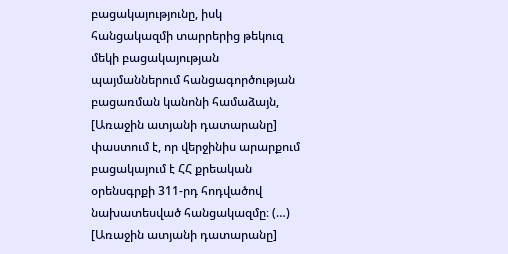բացակայությունը, իսկ հանցակազմի տարրերից թեկուզ մեկի բացակայության պայմաններում հանցագործության բացառման կանոնի համաձայն, [Առաջին ատյանի դատարանը] փաստում է, որ վերջինիս արարքում բացակայում է ՀՀ քրեական օրենսգրքի 311-րդ հոդվածով նախատեսված հանցակազմը։ (…) [Առաջին ատյանի դատարանը]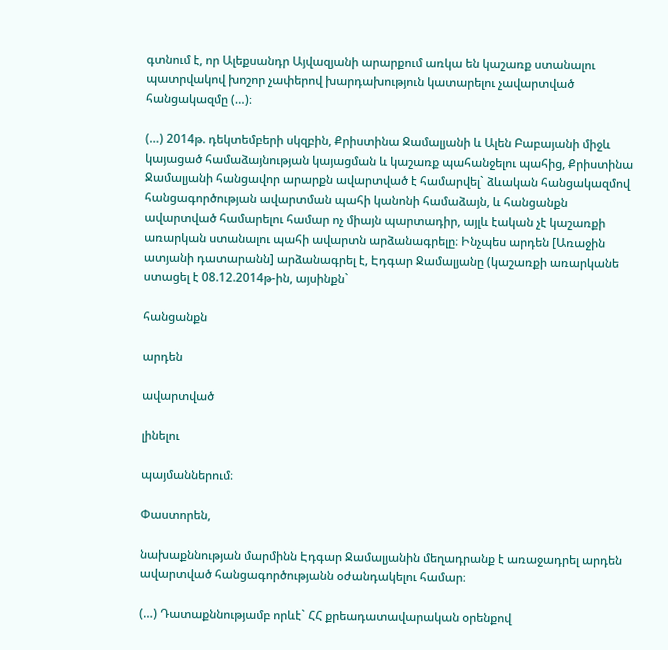գտնում է, որ Ալեքսանդր Այվազյանի արարքում առկա են կաշառք ստանալու պատրվակով խոշոր չափերով խարդախություն կատարելու չավարտված հանցակազմը (…)։

(…) 2014թ. դեկտեմբերի սկզբին, Քրիստինա Ջամալյանի և Ալեն Բաբայանի միջև կայացած համաձայնության կայացման և կաշառք պահանջելու պահից, Քրիստինա Ջամալյանի հանցավոր արարքն ավարտված է համարվել` ձևական հանցակազմով հանցագործության ավարտման պահի կանոնի համաձայն, և հանցանքն ավարտված համարելու համար ոչ միայն պարտադիր, այլև էական չէ կաշառքի առարկան ստանալու պահի ավարտն արձանագրելը։ Ինչպես արդեն [Առաջին ատյանի դատարանն] արձանագրել է, Էդգար Ջամալյանը (կաշառքի առարկանե ստացել է 08.12.2014թ-ին, այսինքն`

հանցանքն

արդեն

ավարտված

լինելու

պայմաններում։

Փաստորեն,

նախաքննության մարմինն Էդգար Ջամալյանին մեղադրանք է առաջադրել արդեն ավարտված հանցագործությանն օժանդակելու համար։

(…) Դատաքննությամբ որևէ` ՀՀ քրեադատավարական օրենքով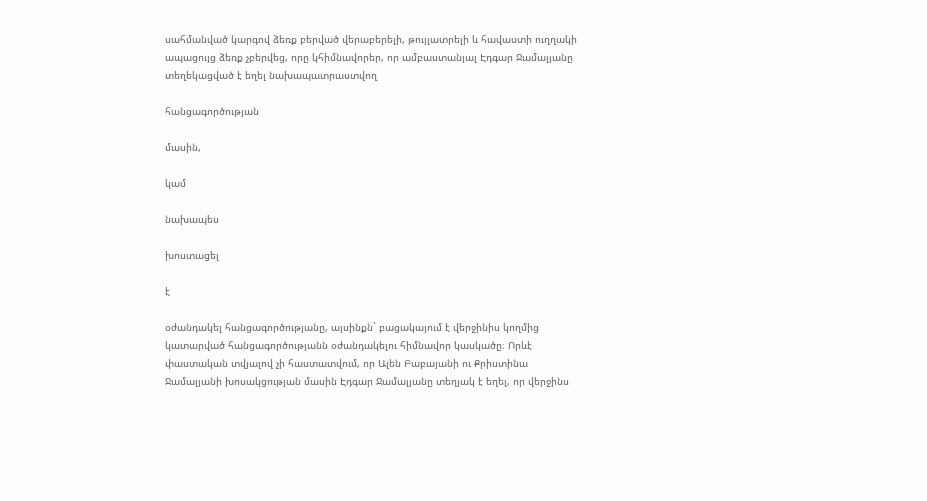սահմանված կարգով ձեռք բերված վերաբերելի, թույլատրելի և հավաստի ուղղակի ապացույց ձեռք չբերվեց, որը կհիմնավորեր, որ ամբաստանյալ Էդգար Ջամալյանը տեղեկացված է եղել նախապատրաստվող

հանցագործության

մասին,

կամ

նախապես

խոստացել

է

օժանդակել հանցագործությանը, այսինքն` բացակայում է վերջինիս կողմից կատարված հանցագործությանն օժանդակելու հիմնավոր կասկածը։ Որևէ փաստական տվյալով չի հաստատվում, որ Ալեն Բաբայանի ու Քրիստինա Ջամալյանի խոսակցության մասին Էդգար Ջամալյանը տեղյակ է եղել, որ վերջինս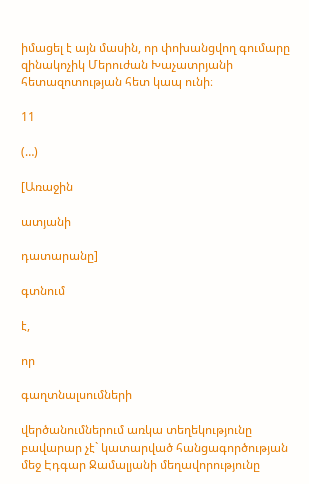իմացել է այն մասին, որ փոխանցվող գումարը զինակոչիկ Մերուժան Խաչատրյանի հետազոտության հետ կապ ունի։

11

(…)

[Առաջին

ատյանի

դատարանը]

գտնում

է,

որ

գաղտնալսումների

վերծանումներում առկա տեղեկությունը բավարար չէ` կատարված հանցագործության մեջ Էդգար Ջամալյանի մեղավորությունը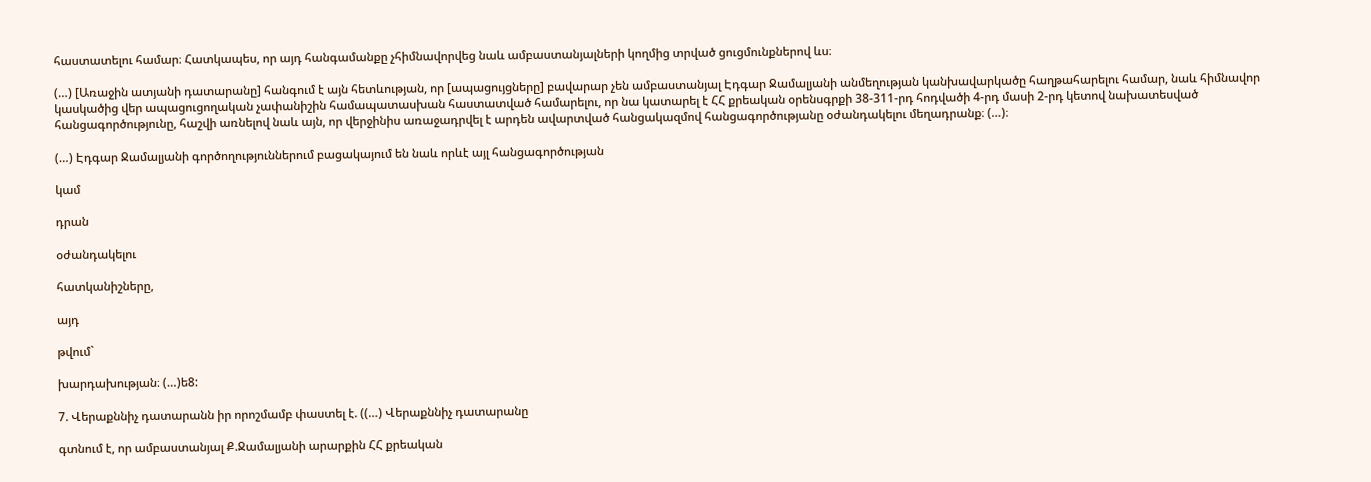հաստատելու համար։ Հատկապես, որ այդ հանգամանքը չհիմնավորվեց նաև ամբաստանյալների կողմից տրված ցուցմունքներով ևս։

(…) [Առաջին ատյանի դատարանը] հանգում է այն հետևության, որ [ապացույցները] բավարար չեն ամբաստանյալ Էդգար Ջամալյանի անմեղության կանխավարկածը հաղթահարելու համար, նաև հիմնավոր կասկածից վեր ապացուցողական չափանիշին համապատասխան հաստատված համարելու, որ նա կատարել է ՀՀ քրեական օրենսգրքի 38-311-րդ հոդվածի 4-րդ մասի 2-րդ կետով նախատեսված հանցագործությունը, հաշվի առնելով նաև այն, որ վերջինիս առաջադրվել է արդեն ավարտված հանցակազմով հանցագործությանը օժանդակելու մեղադրանք։ (…)։

(…) Էդգար Ջամալյանի գործողություններում բացակայում են նաև որևէ այլ հանցագործության

կամ

դրան

օժանդակելու

հատկանիշները,

այդ

թվում`

խարդախության։ (…)ե8:

7. Վերաքննիչ դատարանն իր որոշմամբ փաստել է. ((…) Վերաքննիչ դատարանը

գտնում է, որ ամբաստանյալ Ք.Ջամալյանի արարքին ՀՀ քրեական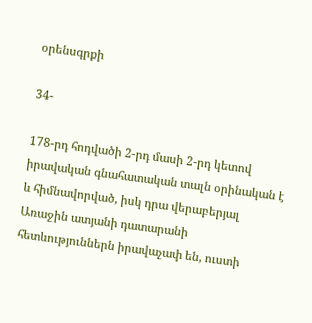օրենսգրքի

34-

178-րդ հոդվածի 2-րդ մասի 2-րդ կետով իրավական գնահատական տալն օրինական է և հիմնավորված, իսկ դրա վերաբերյալ Առաջին ատյանի դատարանի հետևություններն իրավաչափ են, ուստի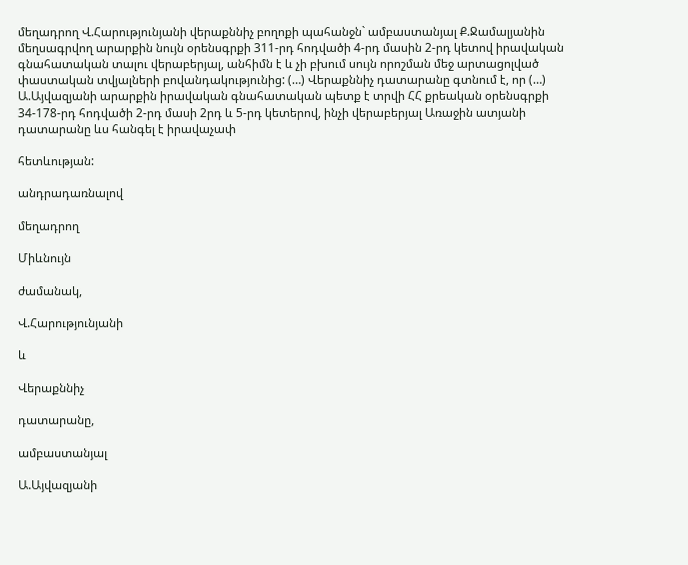մեղադրող Վ.Հարությունյանի վերաքննիչ բողոքի պահանջն` ամբաստանյալ Ք.Ջամալյանին մեղսագրվող արարքին նույն օրենսգրքի 311-րդ հոդվածի 4-րդ մասին 2-րդ կետով իրավական գնահատական տալու վերաբերյալ, անհիմն է և չի բխում սույն որոշման մեջ արտացոլված փաստական տվյալների բովանդակությունից: (…) Վերաքննիչ դատարանը գտնում է, որ (…) Ա.Այվազյանի արարքին իրավական գնահատական պետք է տրվի ՀՀ քրեական օրենսգրքի 34-178-րդ հոդվածի 2-րդ մասի 2րդ և 5-րդ կետերով, ինչի վերաբերյալ Առաջին ատյանի դատարանը ևս հանգել է իրավաչափ

հետևության:

անդրադառնալով

մեղադրող

Միևնույն

ժամանակ,

Վ.Հարությունյանի

և

Վերաքննիչ

դատարանը,

ամբաստանյալ

Ա.Այվազյանի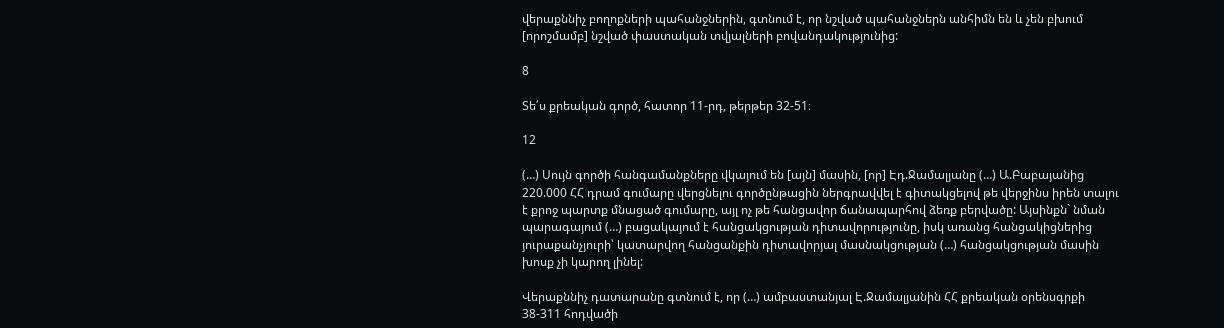վերաքննիչ բողոքների պահանջներին, գտնում է, որ նշված պահանջներն անհիմն են և չեն բխում [որոշմամբ] նշված փաստական տվյալների բովանդակությունից:

8

Տե՛ս քրեական գործ, հատոր 11-րդ, թերթեր 32-51։

12

(…) Սույն գործի հանգամանքները վկայում են [այն] մասին, [որ] Էդ.Ջամալյանը (…) Ա.Բաբայանից 220.000 ՀՀ դրամ գումարը վերցնելու գործընթացին ներգրավվել է գիտակցելով թե վերջինս իրեն տալու է քրոջ պարտք մնացած գումարը, այլ ոչ թե հանցավոր ճանապարհով ձեռք բերվածը: Այսինքն` նման պարագայում (…) բացակայում է հանցակցության դիտավորությունը, իսկ առանց հանցակիցներից յուրաքանչյուրի՝ կատարվող հանցանքին դիտավորյալ մասնակցության (…) հանցակցության մասին խոսք չի կարող լինել:

Վերաքննիչ դատարանը գտնում է, որ (…) ամբաստանյալ Է.Ջամալյանին ՀՀ քրեական օրենսգրքի 38-311 հոդվածի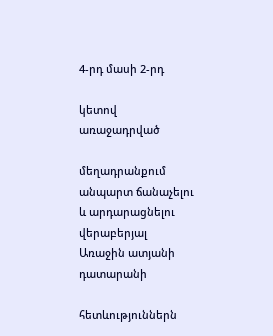4-րդ մասի 2-րդ

կետով առաջադրված

մեղադրանքում անպարտ ճանաչելու և արդարացնելու վերաբերյալ Առաջին ատյանի դատարանի

հետևություններն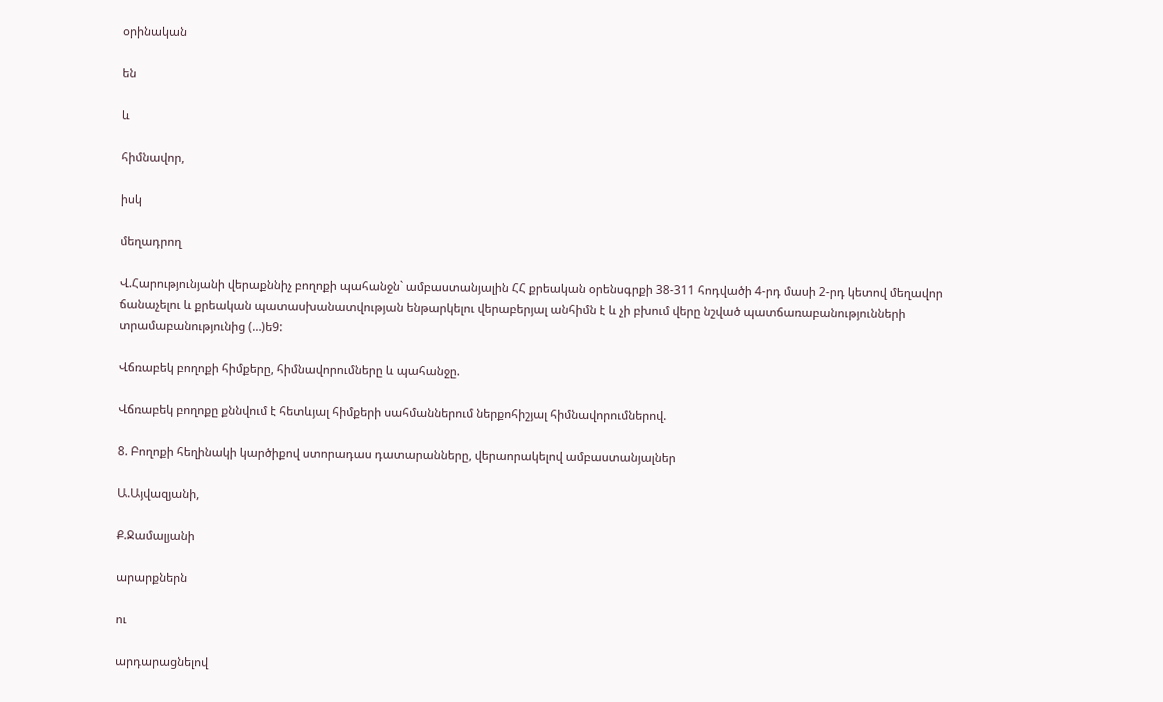օրինական

են

և

հիմնավոր,

իսկ

մեղադրող

Վ.Հարությունյանի վերաքննիչ բողոքի պահանջն` ամբաստանյալին ՀՀ քրեական օրենսգրքի 38-311 հոդվածի 4-րդ մասի 2-րդ կետով մեղավոր ճանաչելու և քրեական պատասխանատվության ենթարկելու վերաբերյալ անհիմն է և չի բխում վերը նշված պատճառաբանությունների տրամաբանությունից (…)ե9:

Վճռաբեկ բողոքի հիմքերը, հիմնավորումները և պահանջը.

Վճռաբեկ բողոքը քննվում է հետևյալ հիմքերի սահմաններում ներքոհիշյալ հիմնավորումներով.

8. Բողոքի հեղինակի կարծիքով ստորադաս դատարանները, վերաորակելով ամբաստանյալներ

Ա.Այվազյանի,

Ք.Ջամալյանի

արարքներն

ու

արդարացնելով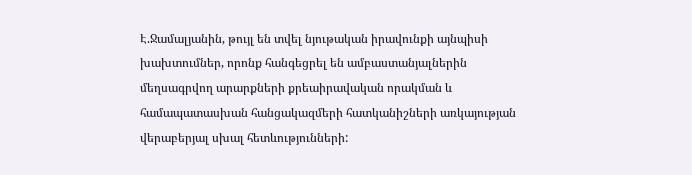Է.Ջամալյանին, թույլ են տվել նյութական իրավունքի այնպիսի խախտումներ, որոնք հանգեցրել են ամբաստանյալներին մեղսագրվող արարքների քրեաիրավական որակման և համապատասխան հանցակազմերի հատկանիշների առկայության վերաբերյալ սխալ հետևությունների: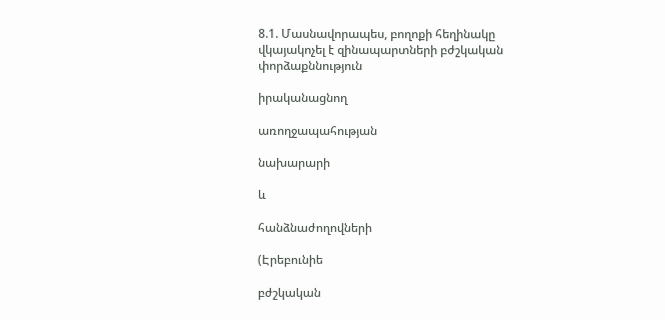8.1. Մասնավորապես, բողոքի հեղինակը վկայակոչել է զինապարտների բժշկական փորձաքննություն

իրականացնող

առողջապահության

նախարարի

և

հանձնաժողովների

(Էրեբունիե

բժշկական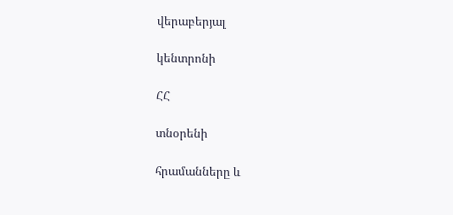վերաբերյալ

կենտրոնի

ՀՀ

տնօրենի

հրամանները և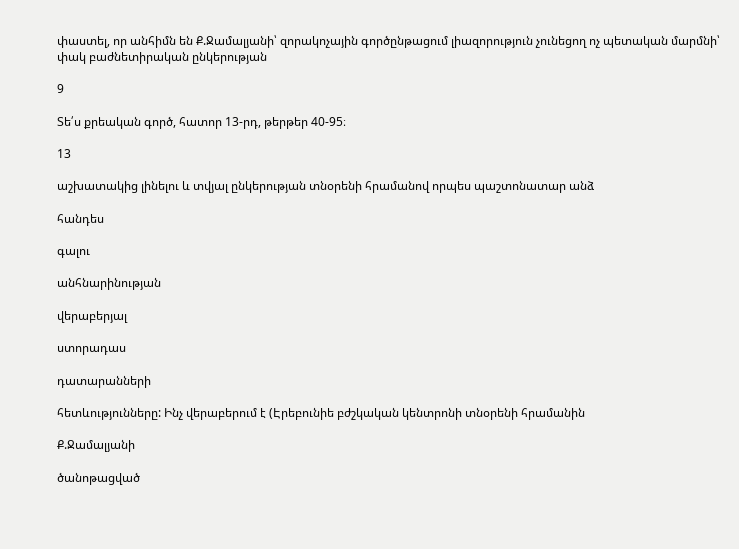փաստել, որ անհիմն են Ք.Ջամալյանի՝ զորակոչային գործընթացում լիազորություն չունեցող ոչ պետական մարմնի՝ փակ բաժնետիրական ընկերության

9

Տե՛ս քրեական գործ, հատոր 13-րդ, թերթեր 40-95։

13

աշխատակից լինելու և տվյալ ընկերության տնօրենի հրամանով որպես պաշտոնատար անձ

հանդես

գալու

անհնարինության

վերաբերյալ

ստորադաս

դատարանների

հետևությունները: Ինչ վերաբերում է (Էրեբունիե բժշկական կենտրոնի տնօրենի հրամանին

Ք.Ջամալյանի

ծանոթացված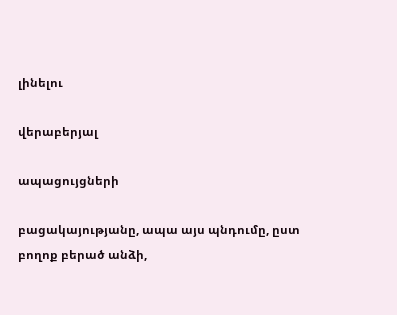լինելու

վերաբերյալ

ապացույցների

բացակայությանը, ապա այս պնդումը, ըստ բողոք բերած անձի,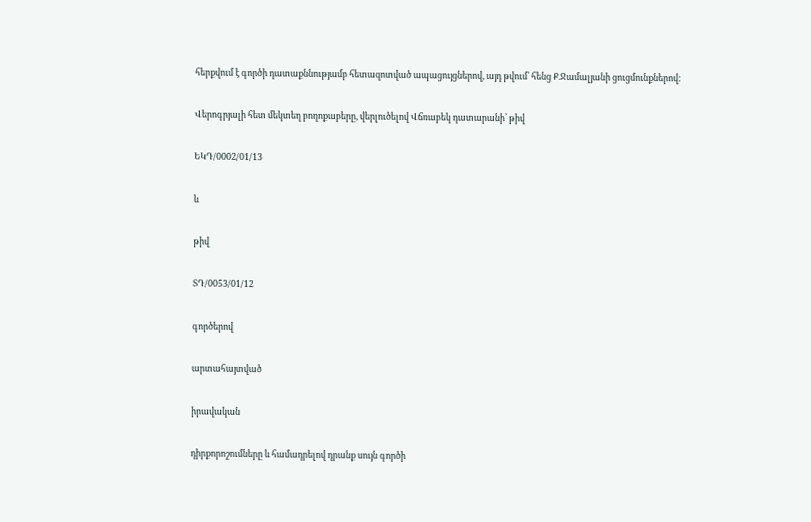հերքվում է գործի դատաքննությամբ հետազոտված ապացույցներով, այդ թվում՝ հենց Ք.Ջամալյանի ցուցմունքներով:

Վերոգրյալի հետ մեկտեղ բողոքաբերը, վերլուծելով Վճռաբեկ դատարանի՝ թիվ

ԵԿԴ/0002/01/13

և

թիվ

ՏԴ/0053/01/12

գործերով

արտահայտված

իրավական

դիրքորոշումները և համադրելով դրանք սույն գործի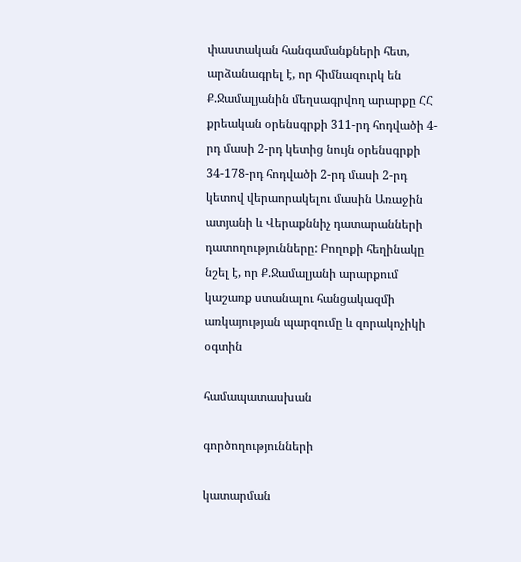փաստական հանգամանքների հետ, արձանագրել է, որ հիմնազուրկ են Ք.Ջամալյանին մեղսագրվող արարքը ՀՀ քրեական օրենսգրքի 311-րդ հոդվածի 4-րդ մասի 2-րդ կետից նույն օրենսգրքի 34-178-րդ հոդվածի 2-րդ մասի 2-րդ կետով վերաորակելու մասին Առաջին ատյանի և Վերաքննիչ դատարանների դատողությունները: Բողոքի հեղինակը նշել է, որ Ք.Ջամալյանի արարքում կաշառք ստանալու հանցակազմի առկայության պարզումը և զորակոչիկի օգտին

համապատասխան

գործողությունների

կատարման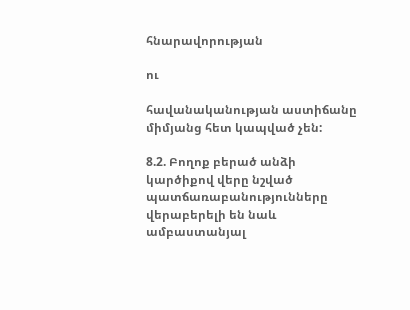հնարավորության

ու

հավանականության աստիճանը միմյանց հետ կապված չեն:

8.2. Բողոք բերած անձի կարծիքով վերը նշված պատճառաբանությունները վերաբերելի են նաև ամբաստանյալ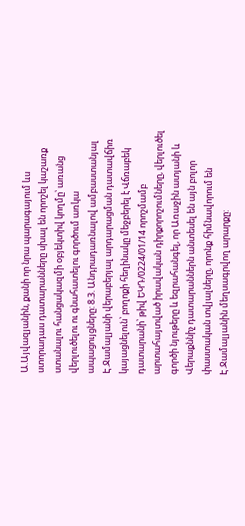Ա.Այվազյանին, քանի որ նրա պարագայում ևս ստորադաս դատարանները սխալ են որոշել կաշառք ստանալու հանցակազմի օբյեկտիվ կողմը՝ առանց վերլուծելու ու գնահատելու գործում առկա ապացույցները: 8.3. Անդրադառնալով ամբաստանյալ Է.Ջամալյանի վերաբերյալ արդարացման դատավճիռ կայացնելուն՝ բողոքի հեղինակը մեջբերել է Վճռաբեկ դատարանի՝ թիվ ԵԿԴ/0224/01/14 որոշմամբ արտահայտված իրավական դիրքորոշումները, վերլուծել գործի նյութերը և եզրահանգել, որ Առաջին ատյանի և Վերաքննիչ դատարաններն անտեսել են այն բոլոր փաստական տվյալները, որոնք հիմնավորում են Է.Ջամալյանին մեղսագրվող արարքը: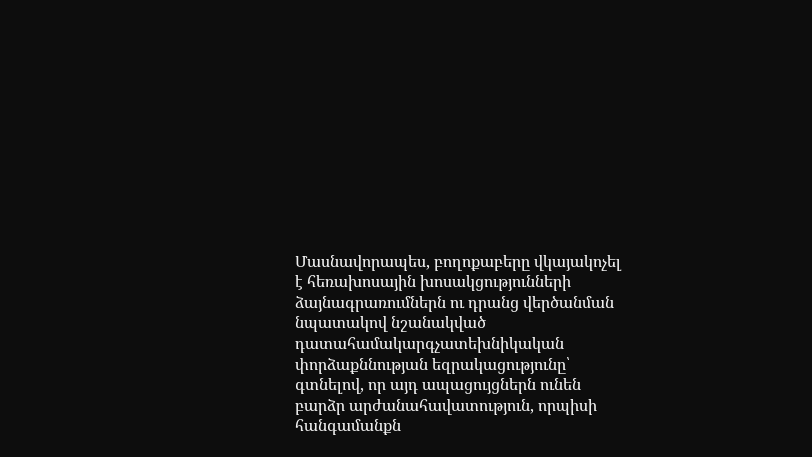Մասնավորապես, բողոքաբերը վկայակոչել է հեռախոսային խոսակցությունների ձայնագրառումներն ու դրանց վերծանման նպատակով նշանակված դատահամակարգչատեխնիկական փորձաքննության եզրակացությունը՝ գտնելով, որ այդ ապացույցներն ունեն բարձր արժանահավատություն, որպիսի հանգամանքն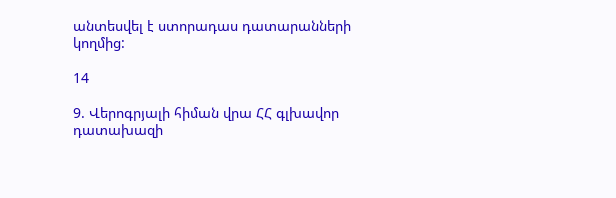անտեսվել է ստորադաս դատարանների կողմից:

14

9. Վերոգրյալի հիման վրա ՀՀ գլխավոր դատախազի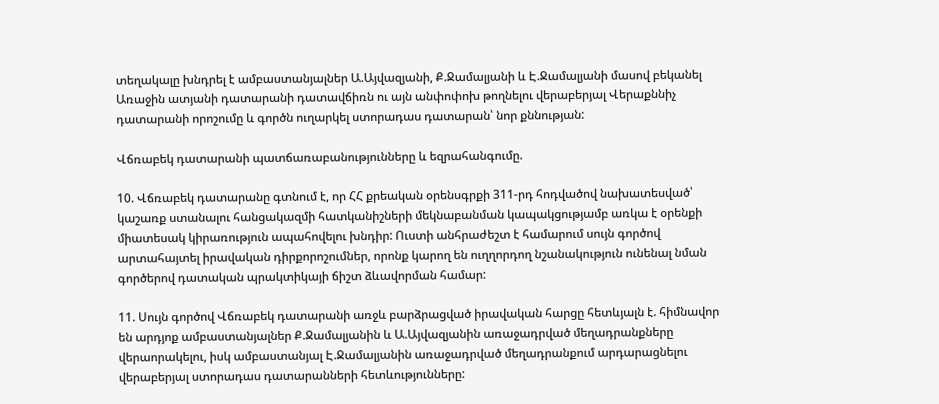տեղակալը խնդրել է ամբաստանյալներ Ա.Այվազյանի, Ք.Ջամալյանի և Է.Ջամալյանի մասով բեկանել Առաջին ատյանի դատարանի դատավճիռն ու այն անփոփոխ թողնելու վերաբերյալ Վերաքննիչ դատարանի որոշումը և գործն ուղարկել ստորադաս դատարան՝ նոր քննության:

Վճռաբեկ դատարանի պատճառաբանությունները և եզրահանգումը.

10. Վճռաբեկ դատարանը գտնում է, որ ՀՀ քրեական օրենսգրքի 311-րդ հոդվածով նախատեսված՝ կաշառք ստանալու հանցակազմի հատկանիշների մեկնաբանման կապակցությամբ առկա է օրենքի միատեսակ կիրառություն ապահովելու խնդիր: Ուստի անհրաժեշտ է համարում սույն գործով արտահայտել իրավական դիրքորոշումներ, որոնք կարող են ուղղորդող նշանակություն ունենալ նման գործերով դատական պրակտիկայի ճիշտ ձևավորման համար:

11. Սույն գործով Վճռաբեկ դատարանի առջև բարձրացված իրավական հարցը հետևյալն է. հիմնավոր են արդյոք ամբաստանյալներ Ք.Ջամալյանին և Ա.Այվազյանին առաջադրված մեղադրանքները վերաորակելու, իսկ ամբաստանյալ Է.Ջամալյանին առաջադրված մեղադրանքում արդարացնելու վերաբերյալ ստորադաս դատարանների հետևությունները: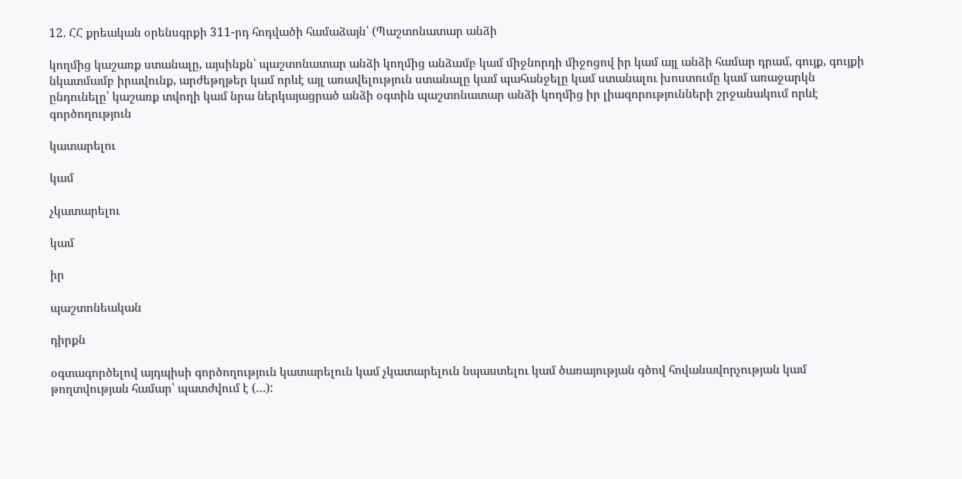12. ՀՀ քրեական օրենսգրքի 311-րդ հոդվածի համաձայն՝ (Պաշտոնատար անձի

կողմից կաշառք ստանալը, այսինքն՝ պաշտոնատար անձի կողմից անձամբ կամ միջնորդի միջոցով իր կամ այլ անձի համար դրամ, գույք, գույքի նկատմամբ իրավունք, արժեթղթեր կամ որևէ այլ առավելություն ստանալը կամ պահանջելը կամ ստանալու խոստումը կամ առաջարկն ընդունելը՝ կաշառք տվողի կամ նրա ներկայացրած անձի օգտին պաշտոնատար անձի կողմից իր լիազորությունների շրջանակում որևէ գործողություն

կատարելու

կամ

չկատարելու

կամ

իր

պաշտոնեական

դիրքն

օգտագործելով այդպիսի գործողություն կատարելուն կամ չկատարելուն նպաստելու կամ ծառայության գծով հովանավորչության կամ թողտվության համար՝ պատժվում է (…):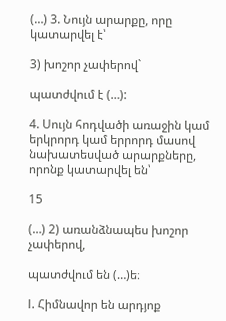(…) 3. Նույն արարքը, որը կատարվել է՝

3) խոշոր չափերով`

պատժվում է (…):

4. Սույն հոդվածի առաջին կամ երկրորդ կամ երրորդ մասով նախատեսված արարքները, որոնք կատարվել են՝

15

(…) 2) առանձնապես խոշոր չափերով,

պատժվում են (…)ե։

I. Հիմնավոր են արդյոք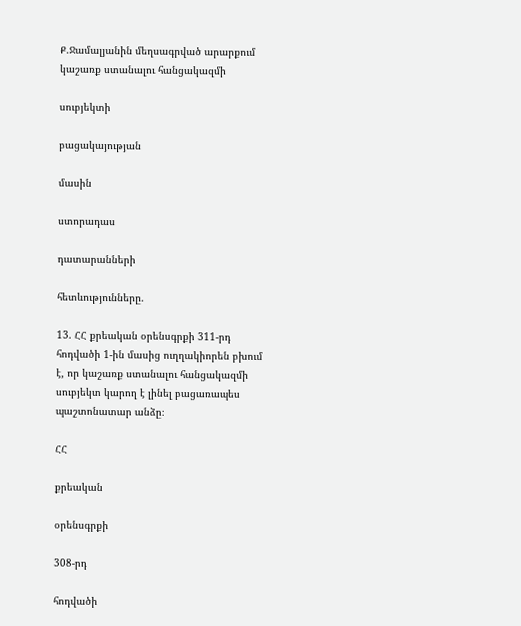Ք.Ջամալյանին մեղսագրված արարքում կաշառք ստանալու հանցակազմի

սուբյեկտի

բացակայության

մասին

ստորադաս

դատարանների

հետևությունները.

13. ՀՀ քրեական օրենսգրքի 311-րդ հոդվածի 1-ին մասից ուղղակիորեն բխում է, որ կաշառք ստանալու հանցակազմի սուբյեկտ կարող է լինել բացառապես պաշտոնատար անձը։

ՀՀ

քրեական

օրենսգրքի

308-րդ

հոդվածի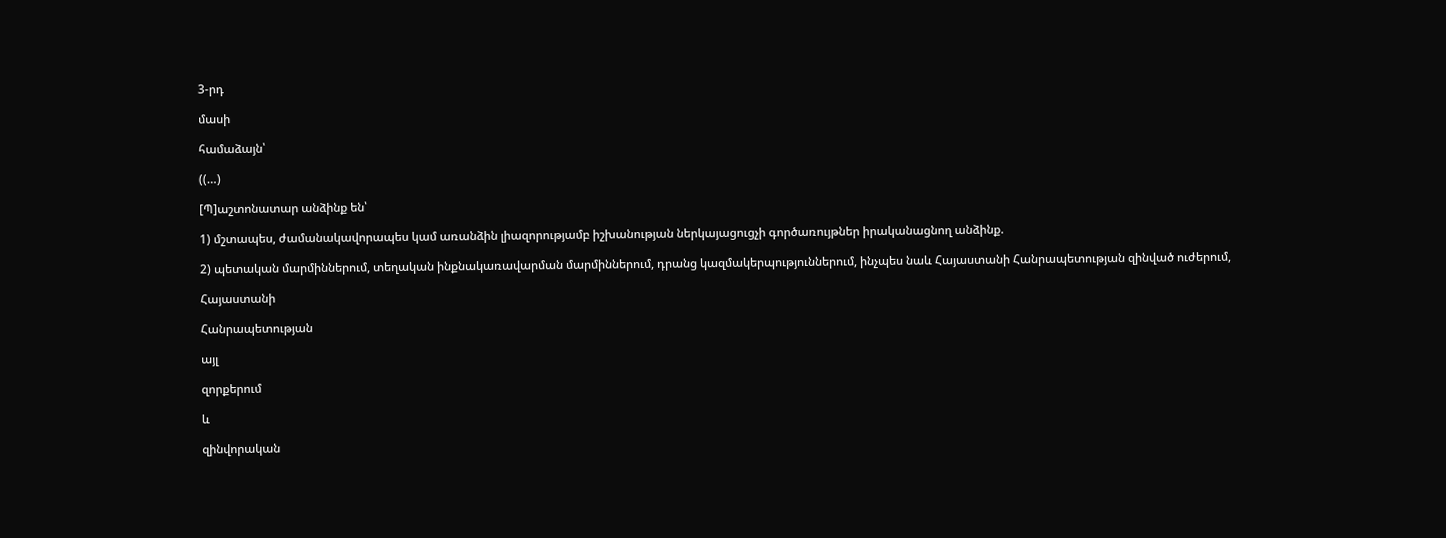3-րդ

մասի

համաձայն՝

((…)

[Պ]աշտոնատար անձինք են՝

1) մշտապես, ժամանակավորապես կամ առանձին լիազորությամբ իշխանության ներկայացուցչի գործառույթներ իրականացնող անձինք.

2) պետական մարմիններում, տեղական ինքնակառավարման մարմիններում, դրանց կազմակերպություններում, ինչպես նաև Հայաստանի Հանրապետության զինված ուժերում,

Հայաստանի

Հանրապետության

այլ

զորքերում

և

զինվորական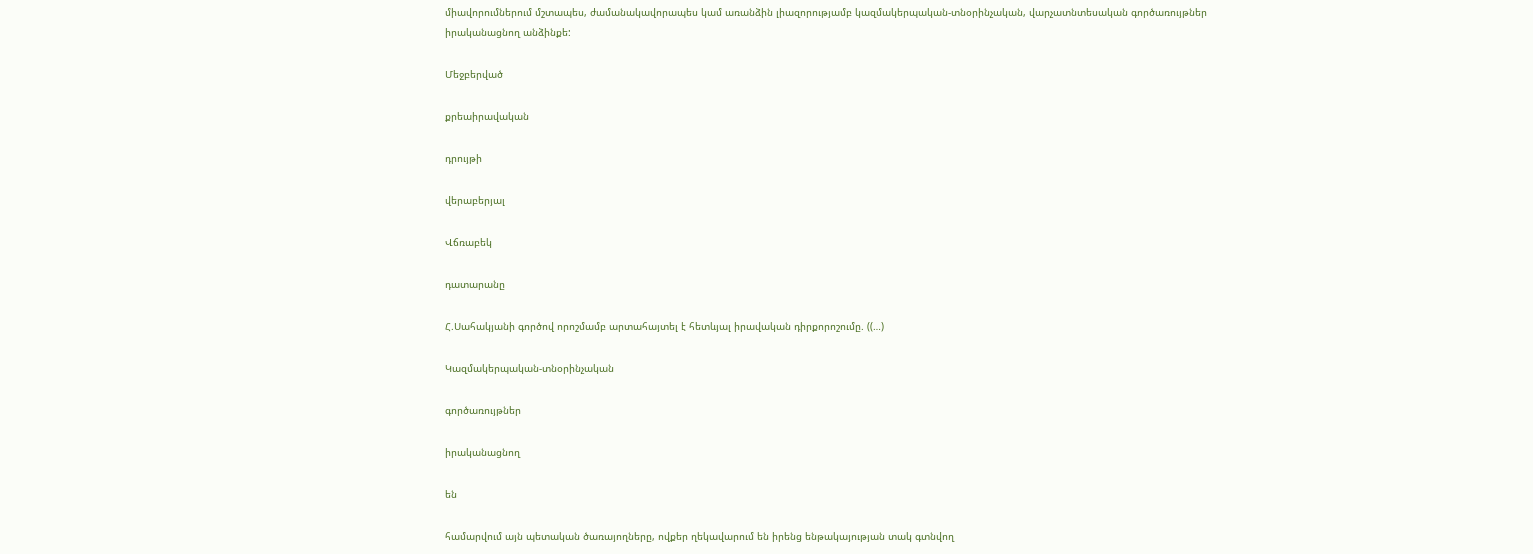միավորումներում մշտապես, ժամանակավորապես կամ առանձին լիազորությամբ կազմակերպական-տնօրինչական, վարչատնտեսական գործառույթներ իրականացնող անձինքե:

Մեջբերված

քրեաիրավական

դրույթի

վերաբերյալ

Վճռաբեկ

դատարանը

Հ.Սահակյանի գործով որոշմամբ արտահայտել է հետևյալ իրավական դիրքորոշումը. ((…)

Կազմակերպական-տնօրինչական

գործառույթներ

իրականացնող

են

համարվում այն պետական ծառայողները, ովքեր ղեկավարում են իրենց ենթակայության տակ գտնվող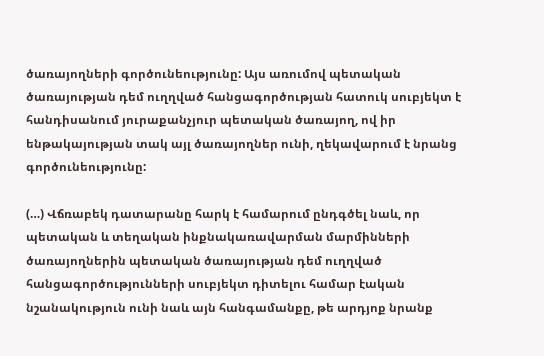ծառայողների գործունեությունը: Այս առումով պետական ծառայության դեմ ուղղված հանցագործության հատուկ սուբյեկտ է հանդիսանում յուրաքանչյուր պետական ծառայող, ով իր ենթակայության տակ այլ ծառայողներ ունի, ղեկավարում է նրանց գործունեությունը:

(…) Վճռաբեկ դատարանը հարկ է համարում ընդգծել նաև, որ պետական և տեղական ինքնակառավարման մարմինների ծառայողներին պետական ծառայության դեմ ուղղված հանցագործությունների սուբյեկտ դիտելու համար էական նշանակություն ունի նաև այն հանգամանքը, թե արդյոք նրանք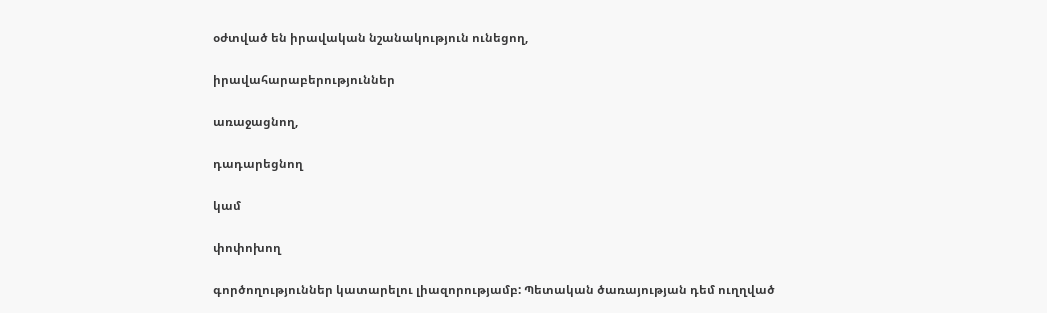օժտված են իրավական նշանակություն ունեցող,

իրավահարաբերություններ

առաջացնող,

դադարեցնող

կամ

փոփոխող

գործողություններ կատարելու լիազորությամբ: Պետական ծառայության դեմ ուղղված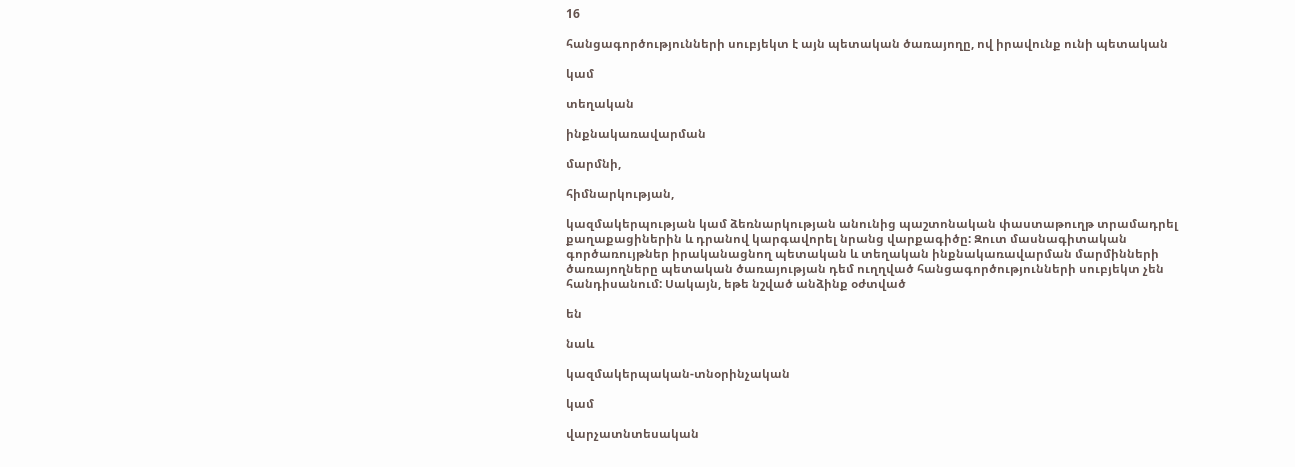16

հանցագործությունների սուբյեկտ է այն պետական ծառայողը, ով իրավունք ունի պետական

կամ

տեղական

ինքնակառավարման

մարմնի,

հիմնարկության,

կազմակերպության կամ ձեռնարկության անունից պաշտոնական փաստաթուղթ տրամադրել քաղաքացիներին և դրանով կարգավորել նրանց վարքագիծը: Զուտ մասնագիտական գործառույթներ իրականացնող պետական և տեղական ինքնակառավարման մարմինների ծառայողները պետական ծառայության դեմ ուղղված հանցագործությունների սուբյեկտ չեն հանդիսանում: Սակայն, եթե նշված անձինք օժտված

են

նաև

կազմակերպական-տնօրինչական

կամ

վարչատնտեսական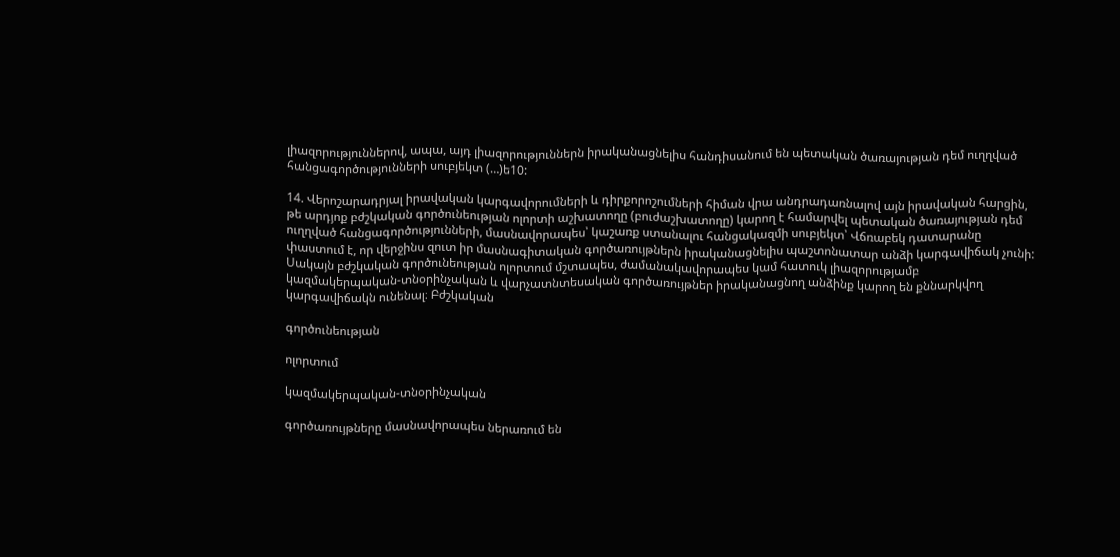լիազորություններով, ապա, այդ լիազորություններն իրականացնելիս հանդիսանում են պետական ծառայության դեմ ուղղված հանցագործությունների սուբյեկտ (…)ե10:

14. Վերոշարադրյալ իրավական կարգավորումների և դիրքորոշումների հիման վրա անդրադառնալով այն իրավական հարցին, թե արդյոք բժշկական գործունեության ոլորտի աշխատողը (բուժաշխատողը) կարող է համարվել պետական ծառայության դեմ ուղղված հանցագործությունների, մասնավորապես՝ կաշառք ստանալու հանցակազմի սուբյեկտ՝ Վճռաբեկ դատարանը փաստում է, որ վերջինս զուտ իր մասնագիտական գործառույթներն իրականացնելիս պաշտոնատար անձի կարգավիճակ չունի: Սակայն բժշկական գործունեության ոլորտում մշտապես, ժամանակավորապես կամ հատուկ լիազորությամբ կազմակերպական-տնօրինչական և վարչատնտեսական գործառույթներ իրականացնող անձինք կարող են քննարկվող կարգավիճակն ունենալ։ Բժշկական

գործունեության

ոլորտում

կազմակերպական-տնօրինչական

գործառույթները մասնավորապես ներառում են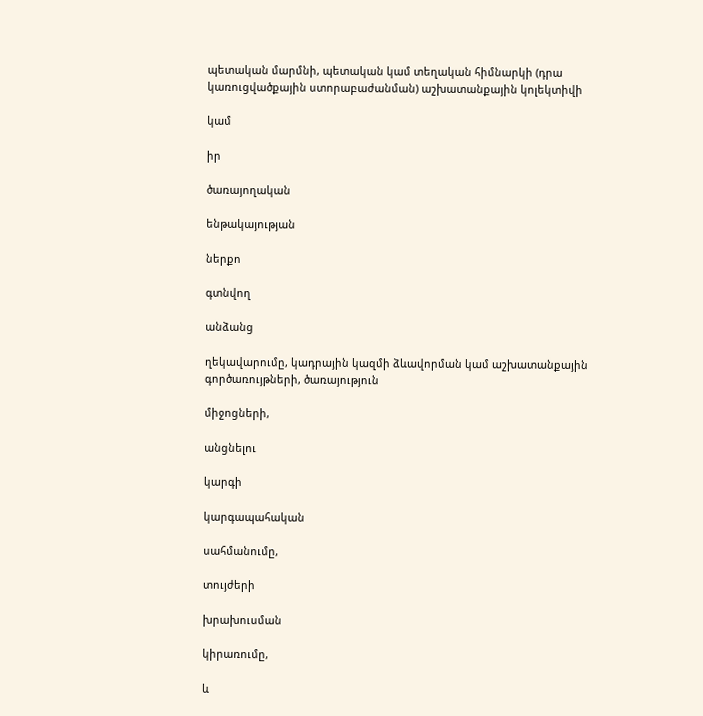պետական մարմնի, պետական կամ տեղական հիմնարկի (դրա կառուցվածքային ստորաբաժանման) աշխատանքային կոլեկտիվի

կամ

իր

ծառայողական

ենթակայության

ներքո

գտնվող

անձանց

ղեկավարումը, կադրային կազմի ձևավորման կամ աշխատանքային գործառույթների, ծառայություն

միջոցների,

անցնելու

կարգի

կարգապահական

սահմանումը,

տույժերի

խրախուսման

կիրառումը,

և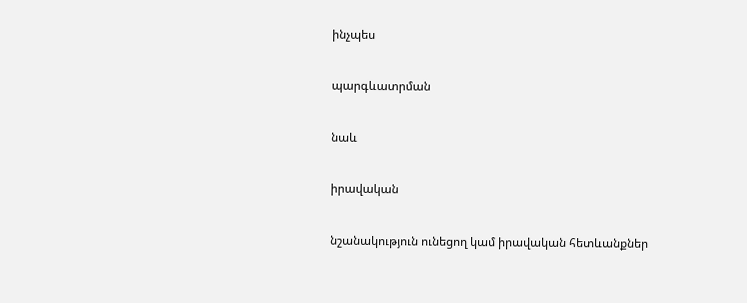ինչպես

պարգևատրման

նաև

իրավական

նշանակություն ունեցող կամ իրավական հետևանքներ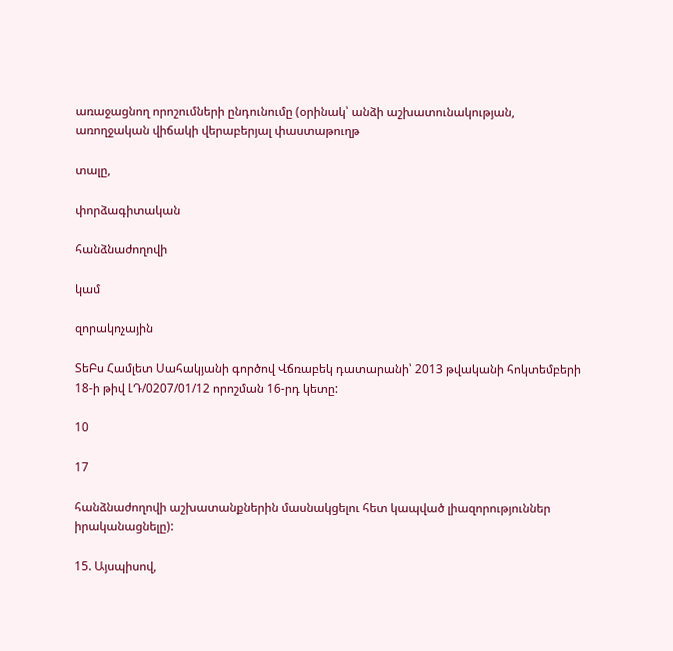առաջացնող որոշումների ընդունումը (օրինակ՝ անձի աշխատունակության, առողջական վիճակի վերաբերյալ փաստաթուղթ

տալը,

փորձագիտական

հանձնաժողովի

կամ

զորակոչային

ՏեԲս Համլետ Սահակյանի գործով Վճռաբեկ դատարանի՝ 2013 թվականի հոկտեմբերի 18-ի թիվ ԼԴ/0207/01/12 որոշման 16-րդ կետը:

10

17

հանձնաժողովի աշխատանքներին մասնակցելու հետ կապված լիազորություններ իրականացնելը):

15. Այսպիսով,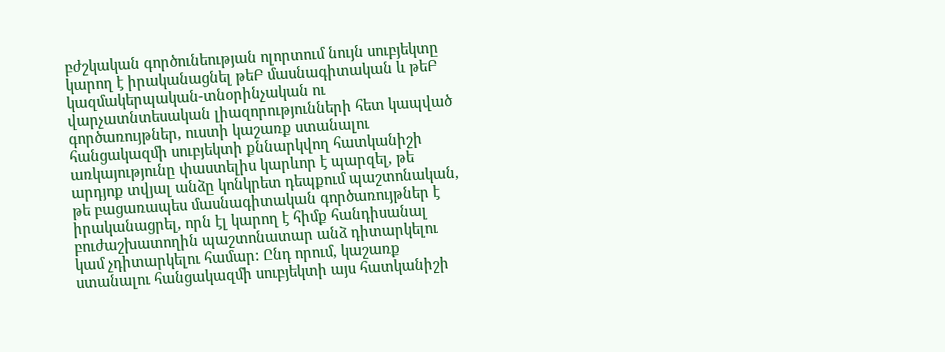բժշկական գործունեության ոլորտում նույն սուբյեկտը կարող է իրականացնել թեԲ մասնագիտական և թեԲ կազմակերպական-տնօրինչական ու վարչատնտեսական լիազորությունների հետ կապված գործառույթներ, ուստի կաշառք ստանալու հանցակազմի սուբյեկտի քննարկվող հատկանիշի առկայությունը փաստելիս կարևոր է պարզել, թե արդյոք տվյալ անձը կոնկրետ դեպքում պաշտոնական, թե բացառապես մասնագիտական գործառույթներ է իրականացրել, որն էլ կարող է հիմք հանդիսանալ բուժաշխատողին պաշտոնատար անձ դիտարկելու կամ չդիտարկելու համար: Ընդ որում, կաշառք ստանալու հանցակազմի սուբյեկտի այս հատկանիշի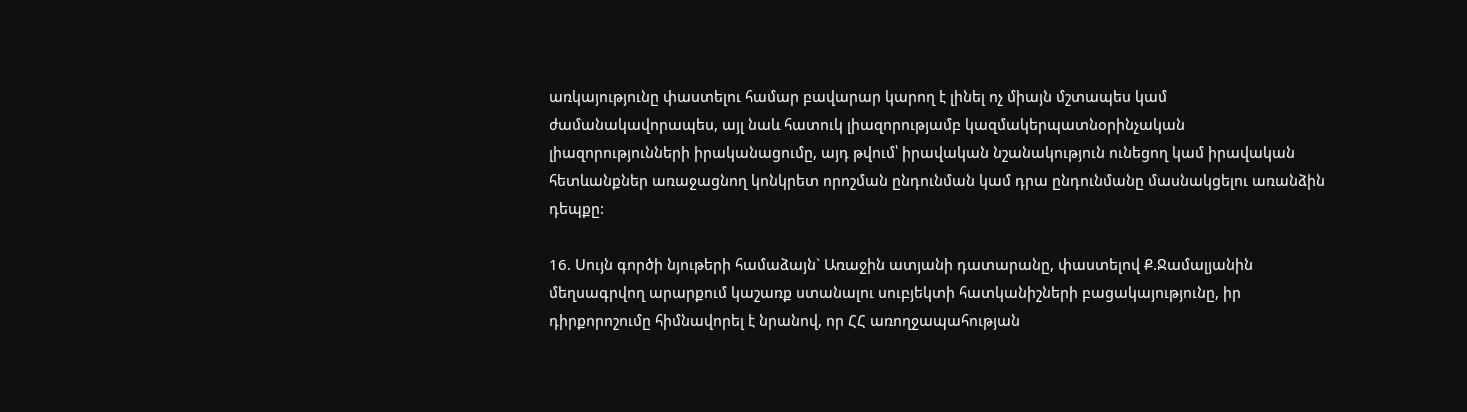առկայությունը փաստելու համար բավարար կարող է լինել ոչ միայն մշտապես կամ ժամանակավորապես, այլ նաև հատուկ լիազորությամբ կազմակերպատնօրինչական լիազորությունների իրականացումը, այդ թվում՝ իրավական նշանակություն ունեցող կամ իրավական հետևանքներ առաջացնող կոնկրետ որոշման ընդունման կամ դրա ընդունմանը մասնակցելու առանձին դեպքը:

16. Սույն գործի նյութերի համաձայն` Առաջին ատյանի դատարանը, փաստելով Ք.Ջամալյանին մեղսագրվող արարքում կաշառք ստանալու սուբյեկտի հատկանիշների բացակայությունը, իր դիրքորոշումը հիմնավորել է նրանով, որ ՀՀ առողջապահության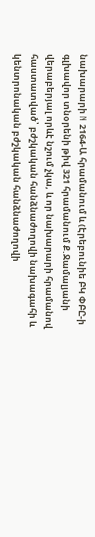նախարարի N 2164-Ա հրամանում և (Էրեբունիե ԲԿ ՓԲԸ-ի գլխավոր տնօրենի թիվ 321 հրամանում Ք.Ջամալյանի վերաբերյալ որևէ նշում չկա, և որ նախարարի հրամանով հաստատված՝ բժշկական հանձնաժողովի նախագահի և կենտրոնական բժշկական հանձնաժողովի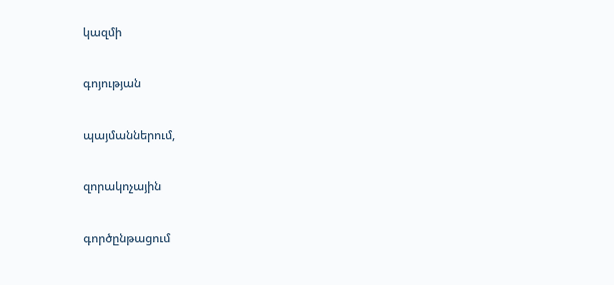կազմի

գոյության

պայմաններում,

զորակոչային

գործընթացում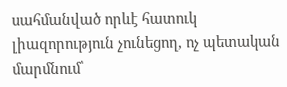սահմանված որևէ հատուկ լիազորություն չունեցող, ոչ պետական մարմնում՝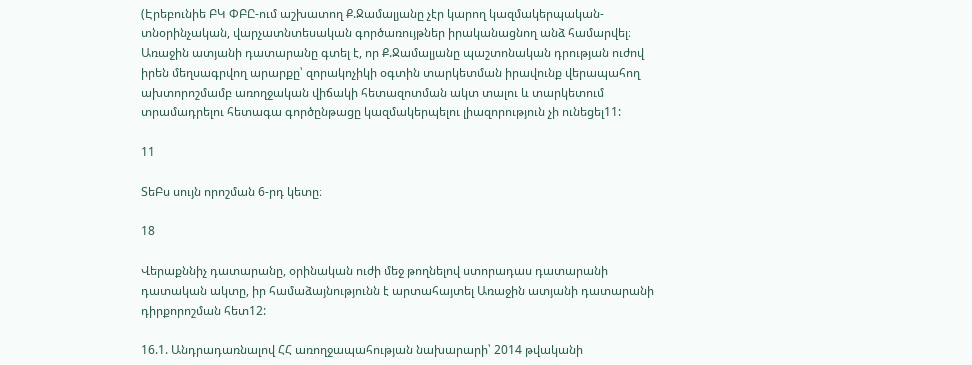(Էրեբունիե ԲԿ ՓԲԸ-ում աշխատող Ք.Ջամալյանը չէր կարող կազմակերպական-տնօրինչական, վարչատնտեսական գործառույթներ իրականացնող անձ համարվել։ Առաջին ատյանի դատարանը գտել է, որ Ք.Ջամալյանը պաշտոնական դրության ուժով իրեն մեղսագրվող արարքը՝ զորակոչիկի օգտին տարկետման իրավունք վերապահող ախտորոշմամբ առողջական վիճակի հետազոտման ակտ տալու և տարկետում տրամադրելու հետագա գործընթացը կազմակերպելու լիազորություն չի ունեցել11:

11

ՏեԲս սույն որոշման 6-րդ կետը։

18

Վերաքննիչ դատարանը, օրինական ուժի մեջ թողնելով ստորադաս դատարանի դատական ակտը, իր համաձայնությունն է արտահայտել Առաջին ատյանի դատարանի դիրքորոշման հետ12:

16.1. Անդրադառնալով ՀՀ առողջապահության նախարարի՝ 2014 թվականի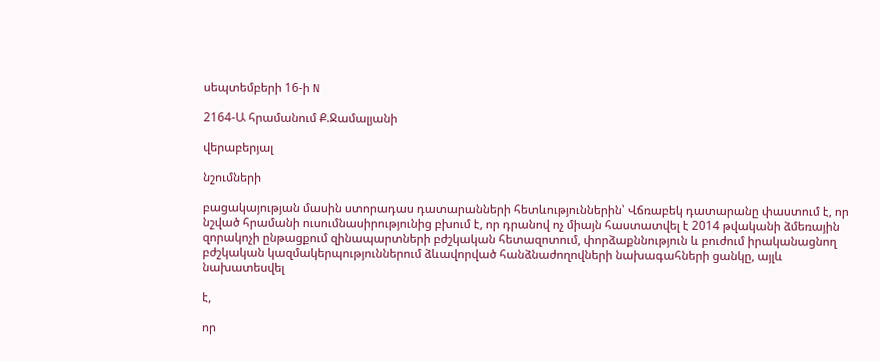սեպտեմբերի 16-ի N

2164-Ա հրամանում Ք.Ջամալյանի

վերաբերյալ

նշումների

բացակայության մասին ստորադաս դատարանների հետևություններին՝ Վճռաբեկ դատարանը փաստում է, որ նշված հրամանի ուսումնասիրությունից բխում է, որ դրանով ոչ միայն հաստատվել է 2014 թվականի ձմեռային զորակոչի ընթացքում զինապարտների բժշկական հետազոտում, փորձաքննություն և բուժում իրականացնող բժշկական կազմակերպություններում ձևավորված հանձնաժողովների նախագահների ցանկը, այլև նախատեսվել

է,

որ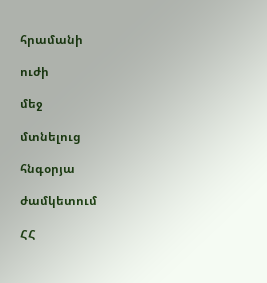հրամանի

ուժի

մեջ

մտնելուց

հնգօրյա

ժամկետում

ՀՀ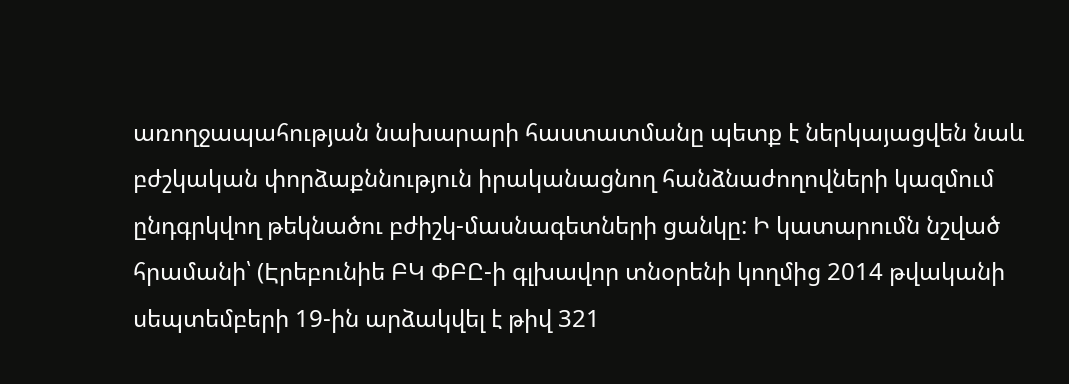առողջապահության նախարարի հաստատմանը պետք է ներկայացվեն նաև բժշկական փորձաքննություն իրականացնող հանձնաժողովների կազմում ընդգրկվող թեկնածու բժիշկ-մասնագետների ցանկը: Ի կատարումն նշված հրամանի՝ (Էրեբունիե ԲԿ ՓԲԸ-ի գլխավոր տնօրենի կողմից 2014 թվականի սեպտեմբերի 19-ին արձակվել է թիվ 321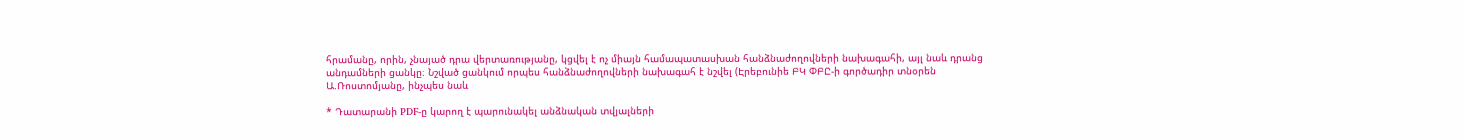հրամանը, որին, չնայած դրա վերտառությանը, կցվել է ոչ միայն համապատասխան հանձնաժողովների նախագահի, այլ նաև դրանց անդամների ցանկը։ Նշված ցանկում որպես հանձնաժողովների նախագահ է նշվել (Էրեբունիե ԲԿ ՓԲԸ-ի գործադիր տնօրեն Ա.Ռոստոմյանը, ինչպես նաև

* Դատարանի PDF-ը կարող է պարունակել անձնական տվյալների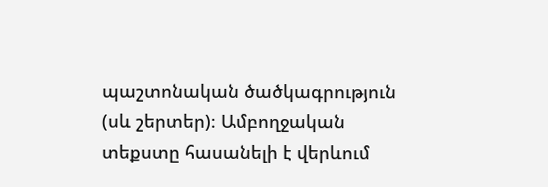պաշտոնական ծածկագրություն (սև շերտեր)։ Ամբողջական տեքստը հասանելի է վերևում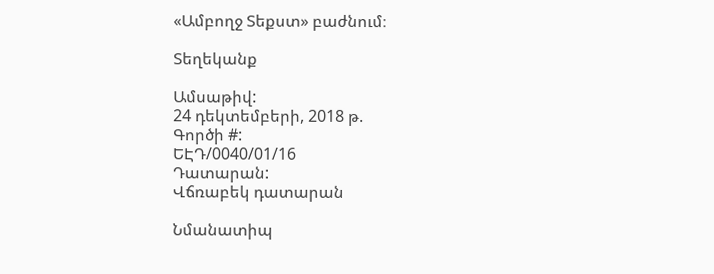«Ամբողջ Տեքստ» բաժնում։

Տեղեկանք

Ամսաթիվ:
24 դեկտեմբերի, 2018 թ.
Գործի #:
ԵԷԴ/0040/01/16
Դատարան:
Վճռաբեկ դատարան

Նմանատիպ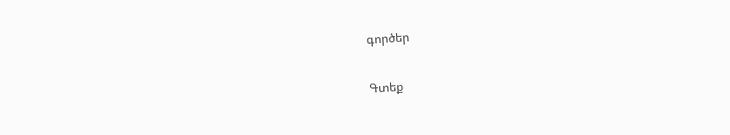գործեր

Գտեք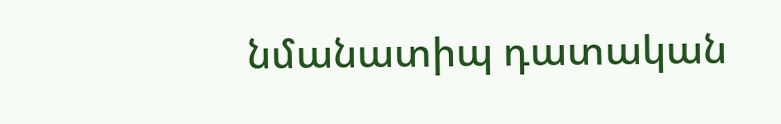նմանատիպ դատական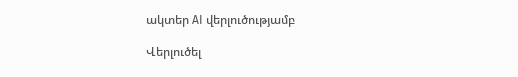ակտեր AI վերլուծությամբ

Վերլուծել